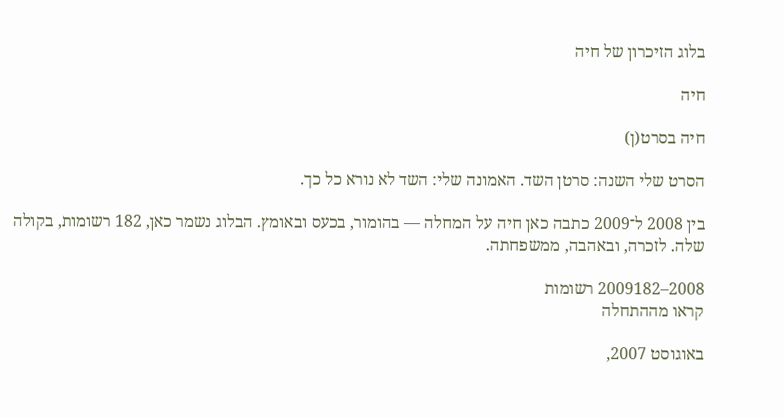בלוג הזיכרון של חיה

חיה

חיה בסרט(ן)

הסרט שלי השנה: סרטן השד. האמונה שלי: השד לא נורא כל כך.

בין 2008 ל־2009 כתבה כאן חיה על המחלה — בהומור, בכעס ובאומץ. הבלוג נשמר כאן, 182 רשומות, בקולה שלה. לזכרה, ובאהבה, ממשפחתה.

2008–2009182 רשומות
קראו מההתחלה

באוגוסט 2007,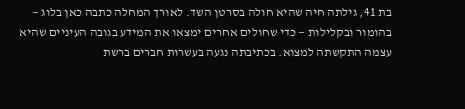בת 41, גילתה חיה שהיא חולה בסרטן השד. לאורך המחלה כתבה כאן בלוג — בהומור ובקלילות — כדי שחולים אחרים ימצאו את המידע בגובה העיניים שהיא עצמה התקשתה למצוא. בכתיבתה נגעה בעשרות חברים ברשת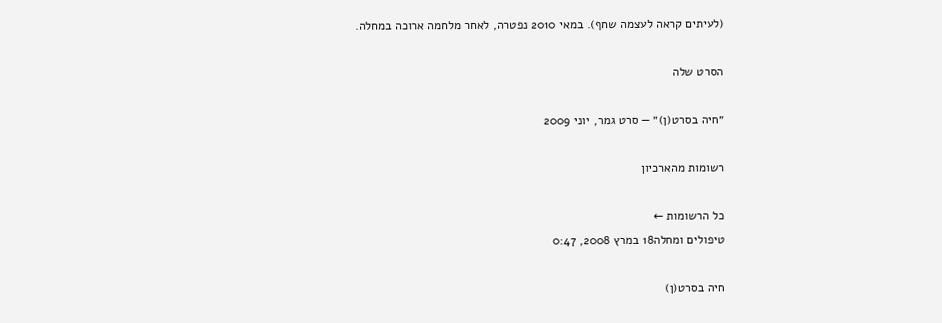(לעיתים קראה לעצמה שחף). במאי 2010 נפטרה, לאחר מלחמה ארוכה במחלה.

הסרט שלה

״חיה בסרט(ן)״ — סרט גמר, יוני 2009

רשומות מהארכיון

כל הרשומות ←
טיפולים ומחלה18 במרץ 2008, 0:47

חיה בסרט(ן)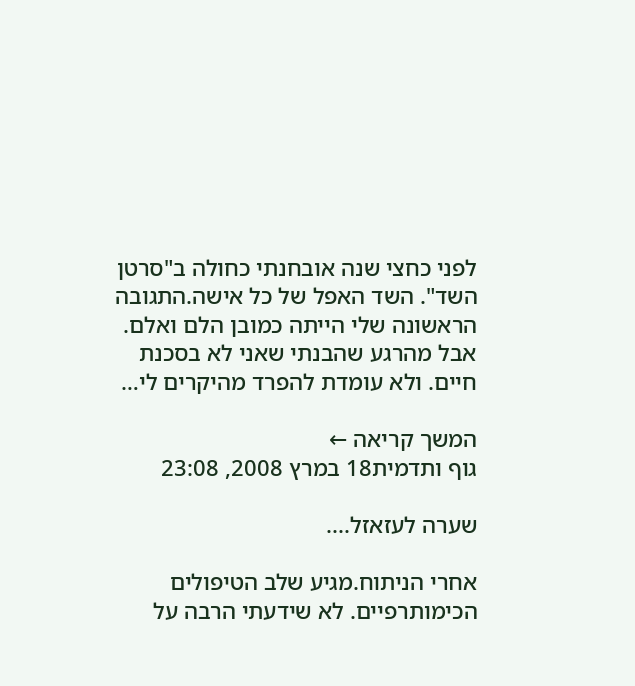לפני כחצי שנה אובחנתי כחולה ב"סרטן השד". השד האפל של כל אישה.התגובה הראשונה שלי הייתה כמובן הלם ואלם. אבל מהרגע שהבנתי שאני לא בסכנת חיים. ולא עומדת להפרד מהיקרים לי…

המשך קריאה ←
גוף ותדמית18 במרץ 2008, 23:08

שערה לעזאזל....

אחרי הניתוח.מגיע שלב הטיפולים הכימותרפיים. לא שידעתי הרבה על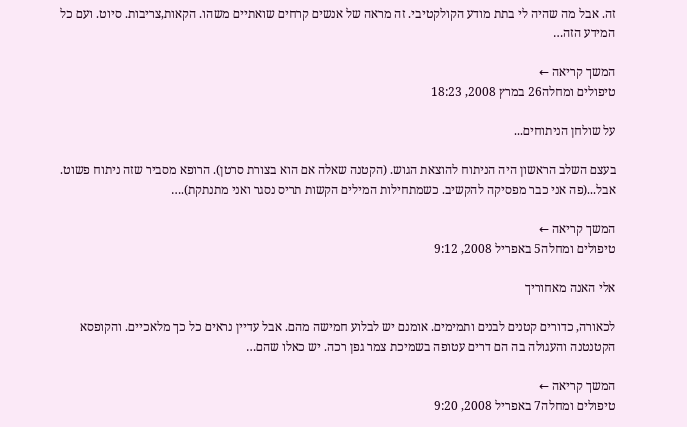זה. אבל מה שהיה לי בתת מודע הקולקטיבי. זה מראה של אנשים קרחים שואתיים משהו. הקאות,צריבות. סיוט. ועם כל המידע הזה…

המשך קריאה ←
טיפולים ומחלה26 במרץ 2008, 18:23

על שולחן הניתוחים...

בעצם השלב הראשון היה הניתוח להוצאת הגוש. (הקטנה שאלה אם הוא בצורת סרטן). הרופא מסביר שזה ניתוח פשוט. אבל...(פה אני כבר מפסיקה להקשיב. כשמתחילות המילים הקשות תריס נסגר ואני מתנתקת).…

המשך קריאה ←
טיפולים ומחלה5 באפריל 2008, 9:12

אלי האנה מאחוריך

לכאורה, כדורים קטנים לבנים ותמימים. אומנם יש לבלוע חמישה מהם. אבל עדיין נראים כל כך מלאכיים. והקופסא הקטנטנה והעגולה בה הם דרים עטופה בשמיכת צמר גפן רכה. יש כאלו שהם…

המשך קריאה ←
טיפולים ומחלה7 באפריל 2008, 9:20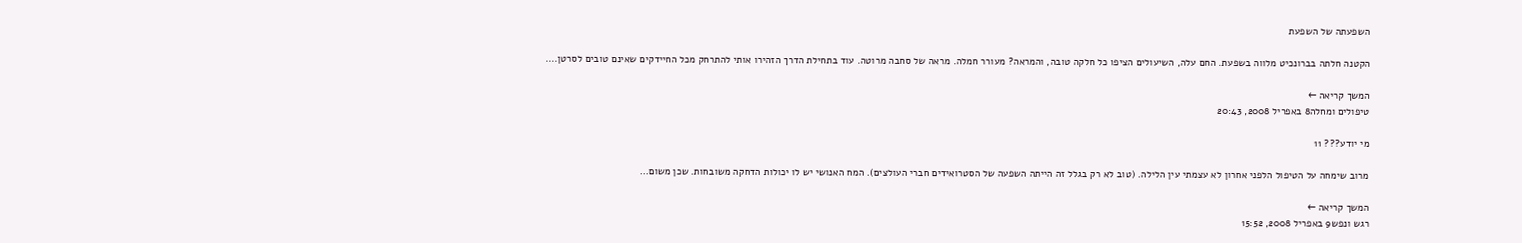השפעתה של השפעת

הקטנה חלתה בברונכיט מלווה בשפעת. החם עלה, השיעולים הציפו כל חלקה טובה, והמראה? מעורר חמלה. מראה של סחבה מרוטה. עוד בתחילת הדרך הזהירו אותי להתרחק מכל החיידקים שאינם טובים לסרטן.…

המשך קריאה ←
טיפולים ומחלה8 באפריל 2008, 20:43

מי יודע??? 11

מרוב שימחה על הטיפול הלפני אחרון לא עצמתי עין הלילה. (טוב לא רק בגלל זה הייתה השפעה של הסטרואידים חברי העולצים). המח האנושי יש לו יכולות הדחקה משובחות. שכן משום…

המשך קריאה ←
רגש ונפש9 באפריל 2008, 15:52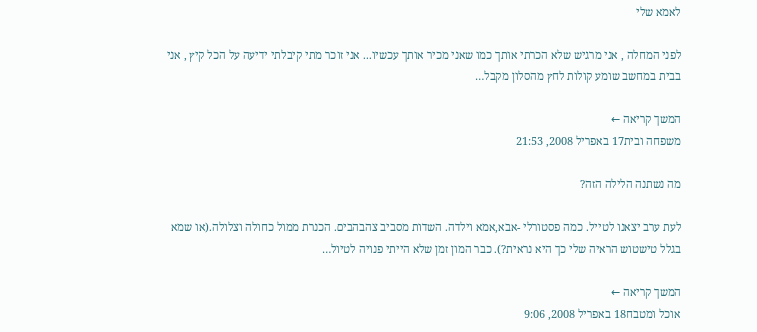לאמא שלי

לפני המחלה , אני מרגיש שלא הכרתי אותך כמו שאני מכיר אותך עכשיו... אני זוכר מתי קיבלתי ידיעה על הכל קיץ , אני בבית במחשב שומע קולות לחץ מהסלון מקבל…

המשך קריאה ←
משפחה ובית17 באפריל 2008, 21:53

מה נשתנה הלילה הזה?

לעת ערב יצאנו לטייל. כמה פסטורלי -אבא,אמא וילדה. השדות מסביב צהבהבים. הכנרת ממול כחולה וצלולה.(או שמא בגלל טישטוש הראיה שלי כך היא נראית?). כבר המון זמן שלא הייתי פנויה לטיול…

המשך קריאה ←
אוכל ומטבח18 באפריל 2008, 9:06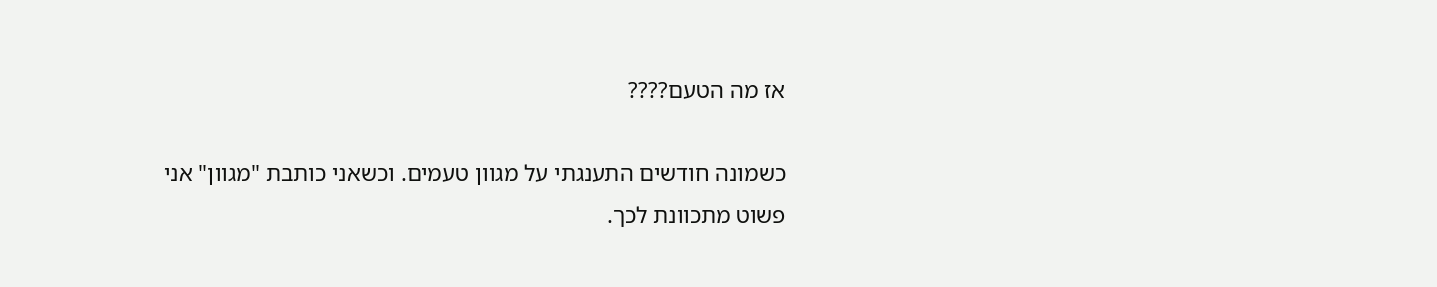אז מה הטעם????

כשמונה חודשים התענגתי על מגוון טעמים. וכשאני כותבת "מגוון" אני פשוט מתכוונת לכך.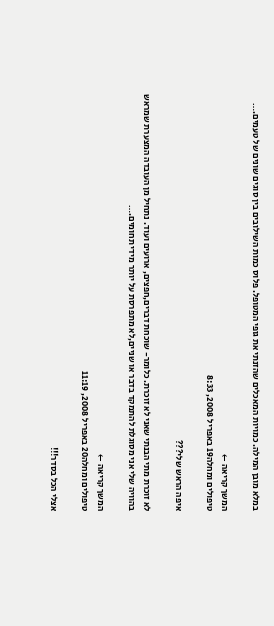במלא מובן המילה. כמויות המאכלים שהזנתי את גופי המטופל. פלוס כמות השילובים בין סוגים שונים של טעמים.…

המשך קריאה ←
טיפולים ומחלה19 באפריל 2008, 8:33

איפה הראש שלי???

לא זוכרת מתי הבנתי שאני לא זוכרת. כלומר- שוכחת דברים,חפצים, ארועים ועוד. נתחיל מן העובדה המצערת שמראש בהוויה שלי אני מסוגלת להתמקד בדבר או שניים,לא מתפרסת על יותר מידי תחומים.…

המשך קריאה ←
טיפולים ומחלה20 באפריל 2008, 11:19

אצלי הכל בסדר!!!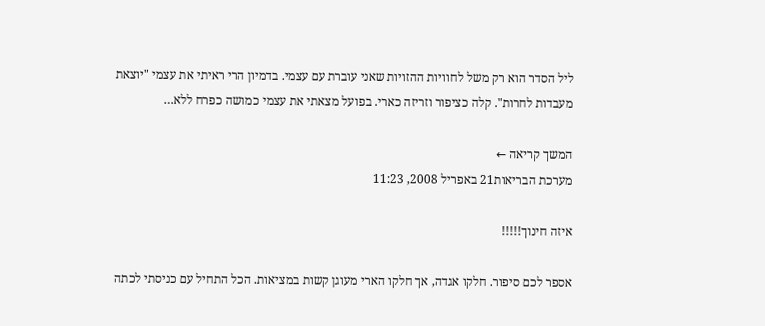ליל הסדר הוא רק משל לחוויות ההזויות שאני עוברת עם עצמי. בדמיון הרי ראיתי את עצמי "יוצאת מעבדות לחרות". קלה כציפור וזריזה כארי. בפועל מצאתי את עצמי כמושה כפרח ללא…

המשך קריאה ←
מערכת הבריאות21 באפריל 2008, 11:23

איזה חינוך!!!!!

אספר לכם סיפור. חלקו אגדה, אך חלקו הארי מעוגן קשות במציאות. הכל התחיל עם כניסתי לכתה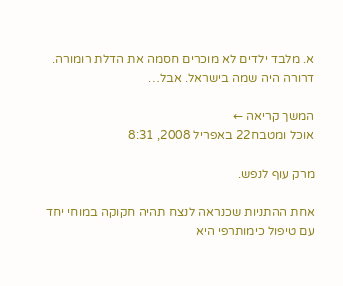א. מלבד ילדים לא מוכרים חסמה את הדלת רומורה. דרורה היה שמה בישראל. אבל…

המשך קריאה ←
אוכל ומטבח22 באפריל 2008, 8:31

מרק עוף לנפש.

אחת ההתניות שכנראה לנצח תהיה חקוקה במוחי יחד עם טיפול כימותרפי היא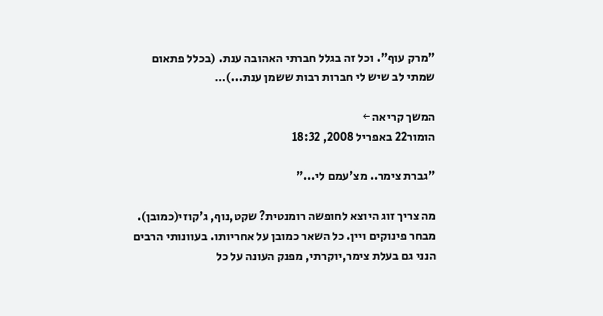"מרק עוף". וכל זה בגלל חברתי האהובה ענת. (בכלל פתאום שמתי לב שיש לי חברות רבות ששמן ענת...)…

המשך קריאה ←
הומור22 באפריל 2008, 18:32

"גברת צימר.. מצ'עמם לי..."

מה צריך זוג היוצא לחופשה רומנטית? שקט,נוף, ג'קוזי(כמובן). מבחר פינוקים ויין. כל השאר כמובן על אחריותו. בעוונותי הרבים הנני גם בעלת צימר,יוקרתי, מפנק העונה על כל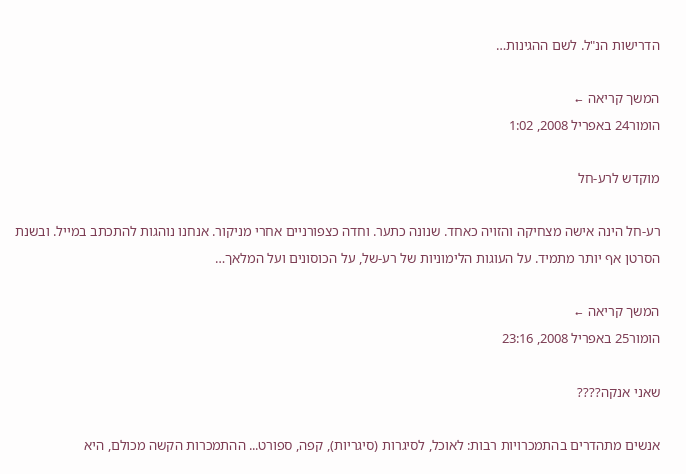הדרישות הנ"ל. לשם ההגינות…

המשך קריאה ←
הומור24 באפריל 2008, 1:02

מוקדש לרע-חל

רע-חל הינה אישה מצחיקה והזויה כאחד. שנונה כתער. וחדה כצפורניים אחרי מניקור. אנחנו נוהגות להתכתב במייל. ובשנת הסרטן אף יותר מתמיד. על העוגות הלימוניות של רע-של, על הכוסונים ועל המלאך…

המשך קריאה ←
הומור25 באפריל 2008, 23:16

שאני אנקה????

אנשים מתהדרים בהתמכרויות רבות: לאוכל, לסיגרות (סיגריות), קפה, ספורט... ההתמכרות הקשה מכולם, היא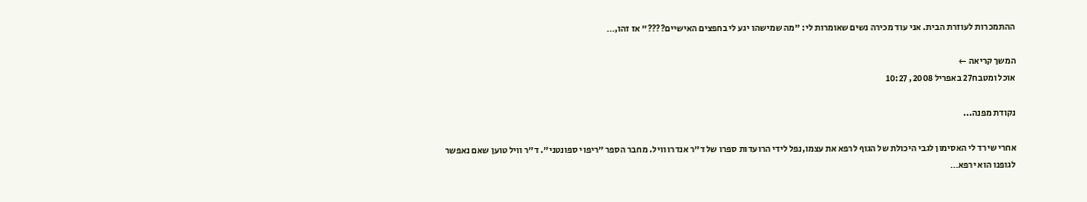ההתמכרות לעוזרת הבית. אני עוד מכירה נשים שאומרות לי: "מה שמישהו יגע לי בחפצים האישיים????" אז זהו,…

המשך קריאה ←
אוכל ומטבח27 באפריל 2008, 10:27

נקודת מפנה...

אחרי שירד לי האסימון לגבי היכולת של הגוף לרפא את עצמו,נפל לידי הרועדות ספרו של ד"ר אנדרו וויל. מחבר הספר "ריפוי ספונטני". ד"ר וויל טוען שאם נאפשר לגופנו הוא ירפא…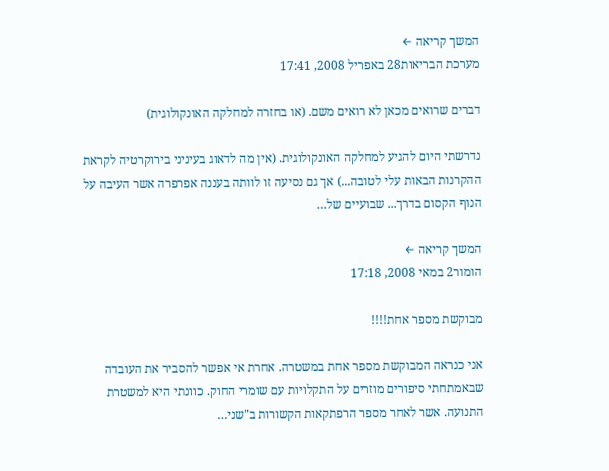המשך קריאה ←
מערכת הבריאות28 באפריל 2008, 17:41

דברים שרואים מכאן לא רואים משם. (או בחזרה למחלקה האונקולוגית)

נדרשתי היום להגיע למחלקה האונקולוגית. (אין מה לדאוג בעיניני בירוקרטיה לקראת ההקרנות הבאות עלי לטובה...) אך גם נסיעה זו לוותה בעננה אפרפרה אשר העיבה על הנוף הקסום בדרך... שבועיים של…

המשך קריאה ←
הומור2 במאי 2008, 17:18

מבוקשת מספר אחת!!!!

אני כנראה המבוקשת מספר אחת במשטרה. אחרת אי אפשר להסביר את העובדה שבאמתחתי סיפורים מוזרים על התקלויות עם שומרי החוק. כוונתי היא למשטרת התנועה. אשר לאחר מספר הרפתקאות הקשורות ב"שני…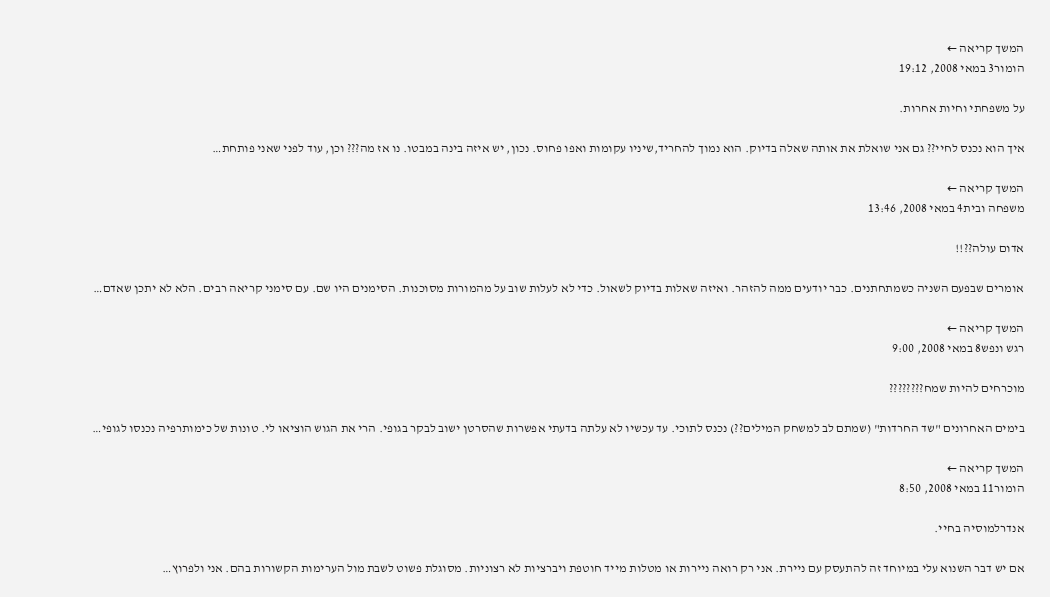המשך קריאה ←
הומור3 במאי 2008, 19:12

על משפחתי וחיות אחרות.

איך הוא נכנס לחיי?? גם אני שואלת את אותה שאלה בדיוק. הוא נמוך להחריד,שיניו עקומות ואפו פחוס. נכון, יש איזה בינה במבטו. נו אז מה??? וכן, עוד לפני שאני פותחת…

המשך קריאה ←
משפחה ובית4 במאי 2008, 13:46

אדום עולה??!!

אומרים שבפעם השניה כשמתחתנים. כבר יודעים ממה להזהר. ואיזה שאלות בדיוק לשאול. כדי לא לעלות שוב על מהמורות מסוכנות. הסימנים היו שם. עם סימני קריאה רבים. הלא לא יתכן שאדם…

המשך קריאה ←
רגש ונפש8 במאי 2008, 9:00

מוכרחים להיות שמח????????

בימים האחרונים "שד החרדות" (שמתם לב למשחק המילים??) נכנס לתוכי. עד עכשיו לא עלתה בדעתי אפשרות שהסרטן ישוב לבקר בגופי. הרי את הגוש הוציאו לי. טונות של כימותרפיה נכנסו לגופי…

המשך קריאה ←
הומור11 במאי 2008, 8:50

אנדרלמוסיה בחיי.

אם יש דבר השנוא עלי במיוחד זה להתעסק עם ניירת. אני רק רואה ניירות או מטלות מייד חוטפת ויברציות לא רצוניות. מסוגלת פשוט לשבת מול הערימות הקשורות בהם. אני ולפרוץ…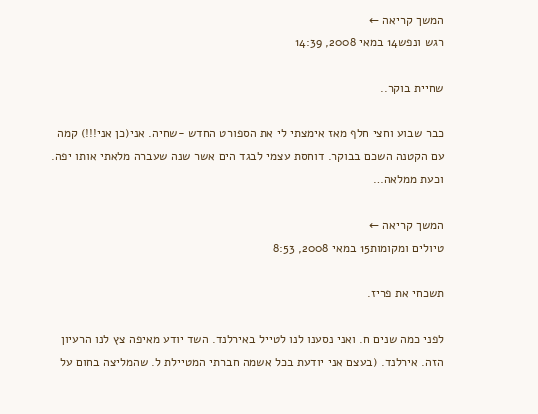המשך קריאה ←
רגש ונפש14 במאי 2008, 14:39

שחיית בוקר..

כבר שבוע וחצי חלף מאז אימצתי לי את הספורט החדש -שחיה. אני(כן אני!!!) קמה עם הקטנה השכם בבוקר. דוחסת עצמי לבגד הים אשר שנה שעברה מלאתי אותו יפה. וכעת ממלאה…

המשך קריאה ←
טיולים ומקומות15 במאי 2008, 8:53

תשכחי את פריז.

לפני כמה שנים ח. ואני נסענו לנו לטייל באירלנד. השד יודע מאיפה צץ לנו הרעיון הזה. אירלנד. (בעצם אני יודעת בכל אשמה חברתי המטיילת ל. שהמליצה בחום על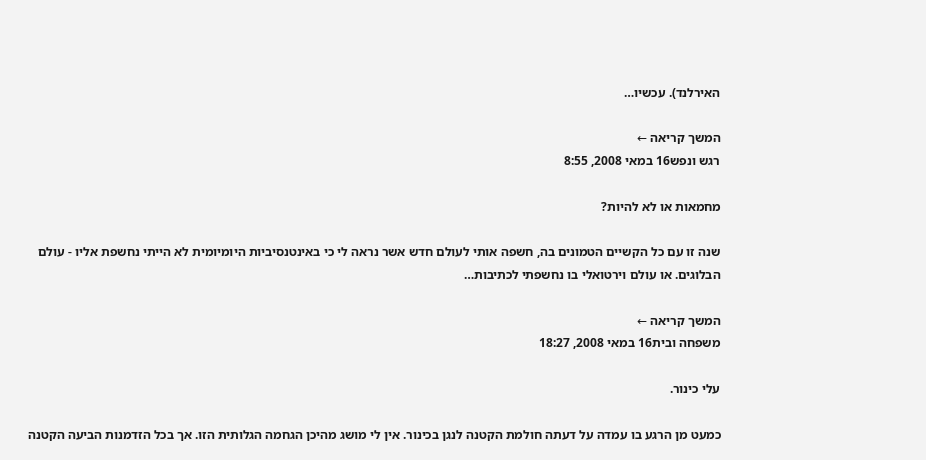האירלנד). עכשיו…

המשך קריאה ←
רגש ונפש16 במאי 2008, 8:55

מחמאות או לא להיות?

שנה זו עם כל הקשיים הטמונים בה, חשפה אותי לעולם חדש אשר נראה לי כי באינטנסיביות היומיומית לא הייתי נחשפת אליו - עולם הבלוגים. או עולם וירטואלי בו נחשפתי לכתיבות…

המשך קריאה ←
משפחה ובית16 במאי 2008, 18:27

עלי כינור.

כמעט מן הרגע בו עמדה על דעתה חולמת הקטנה לנגן בכינור. אין לי מושג מהיכן הגחמה הגלותית הזו. אך בכל הזדמנות הביעה הקטנה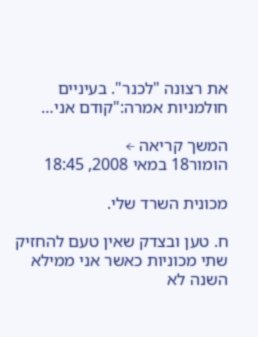את רצונה "לכנר". בעיניים חולמניות אמרה:"קודם אני…

המשך קריאה ←
הומור18 במאי 2008, 18:45

מכונית השרד שלי.

ח. טען ובצדק שאין טעם להחזיק שתי מכוניות כאשר אני ממילא השנה לא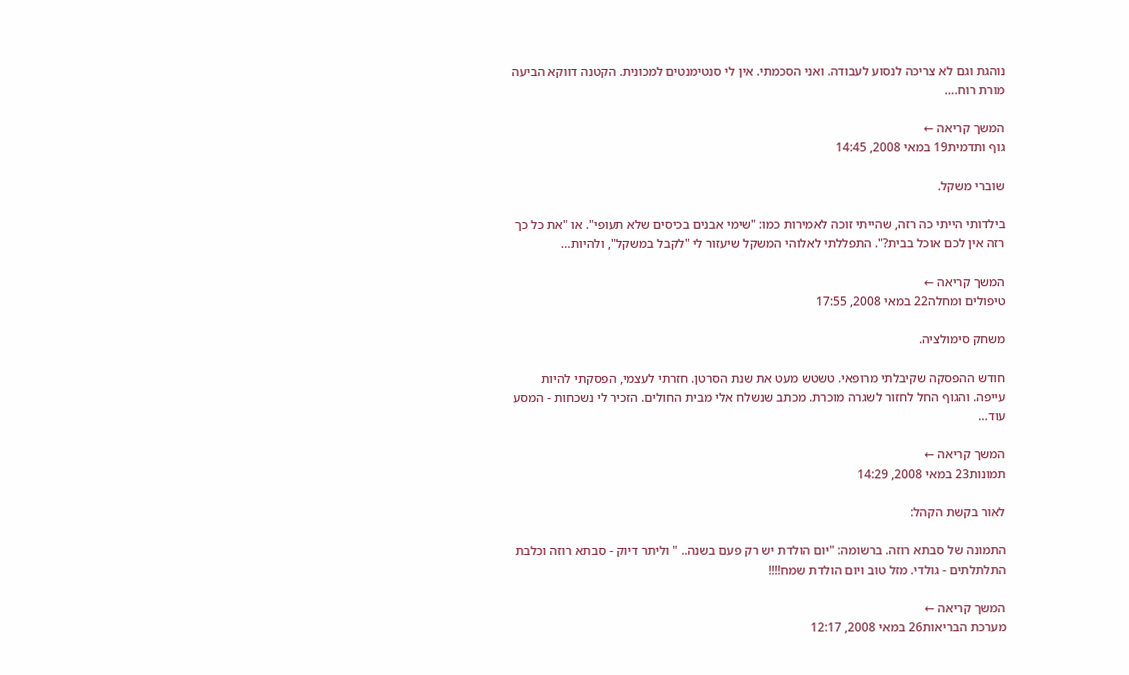נוהגת וגם לא צריכה לנסוע לעבודה. ואני הסכמתי. אין לי סנטימנטים למכונית. הקטנה דווקא הביעה מורת רוח.…

המשך קריאה ←
גוף ותדמית19 במאי 2008, 14:45

שוברי משקל.

בילדותי הייתי כה רזה, שהייתי זוכה לאמירות כמו: "שימי אבנים בכיסים שלא תעופי". או "את כל כך רזה אין לכם אוכל בבית?". התפללתי לאלוהי המשקל שיעזור לי "לקבל במשקל", ולהיות…

המשך קריאה ←
טיפולים ומחלה22 במאי 2008, 17:55

משחק סימולציה.

חודש ההפסקה שקיבלתי מרופאי. טשטש מעט את שנת הסרטן. חזרתי לעצמי, הפסקתי להיות עייפה. והגוף החל לחזור לשגרה מוכרת. מכתב שנשלח אלי מבית החולים. הזכיר לי נשכחות - המסע עוד…

המשך קריאה ←
תמונות23 במאי 2008, 14:29

לאור בקשת הקהל:

התמונה של סבתא רוזה. ברשומה: "יום הולדת יש רק פעם בשנה.. " וליתר דיוק - סבתא רוזה וכלבת התלתלתים - גולדי. מזל טוב ויום הולדת שמח!!!!

המשך קריאה ←
מערכת הבריאות26 במאי 2008, 12:17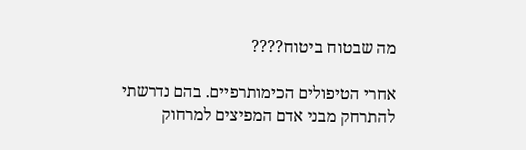מה שבטוח ביטוח????

אחרי הטיפולים הכימותרפיים. בהם נדרשתי להתרחק מבני אדם המפיצים למרחוק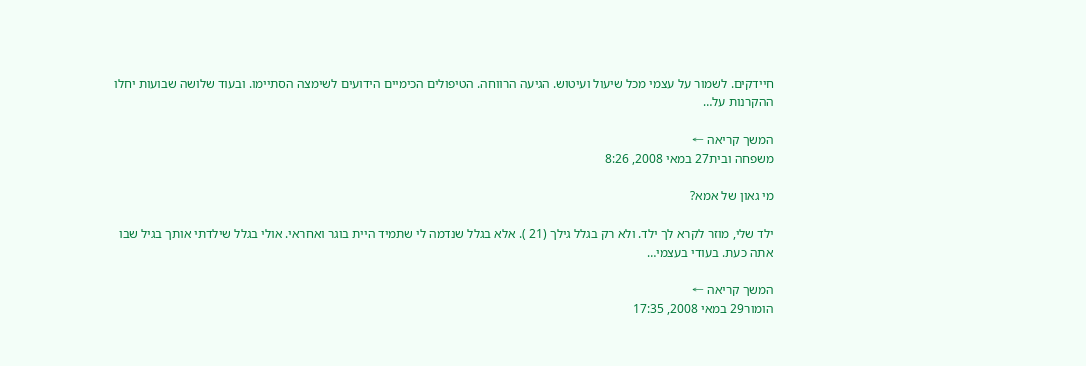חיידקים. לשמור על עצמי מכל שיעול ועיטוש. הגיעה הרווחה. הטיפולים הכימיים הידועים לשימצה הסתיימו. ובעוד שלושה שבועות יחלו ההקרנות על…

המשך קריאה ←
משפחה ובית27 במאי 2008, 8:26

מי גאון של אמא?

ילד שלי, מוזר לקרא לך ילד. ולא רק בגלל גילך (21 ). אלא בגלל שנדמה לי שתמיד היית בוגר ואחראי. אולי בגלל שילדתי אותך בגיל שבו אתה כעת. בעודי בעצמי…

המשך קריאה ←
הומור29 במאי 2008, 17:35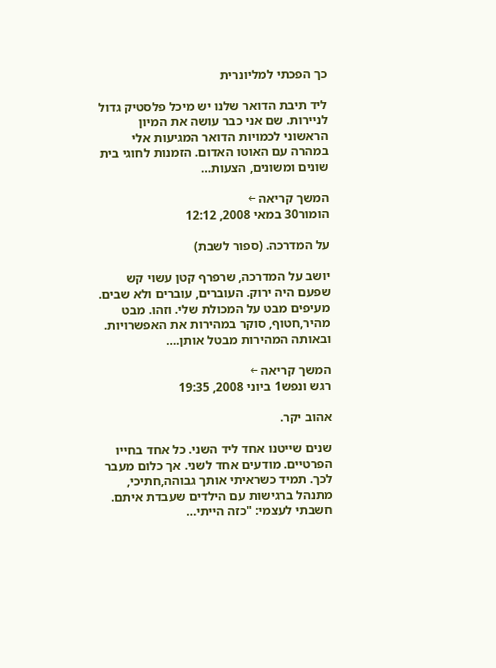כך הפכתי למליונרית

ליד תיבת הדואר שלנו יש מיכל פלסטיק גדול לניירות. שם אני כבר עושה את המיון הראשוני לכמויות הדואר המגיעות אלי במהרה עם האוטו האדום. הזמנות לחוגי בית שונים ומשונים, הצעות…

המשך קריאה ←
הומור30 במאי 2008, 12:12

על המדרכה. (ספור לשבת)

יושב על המדרכה, שרפרף קטן עשוי קש שפעם היה ירוק. העוברים, עוברים ולא שבים. מעיפים מבט על המכולת שלי. וזהו. מבט מהיר,חטוף, סוקר במהירות את האפשרויות. ובאותה המהירות מבטל אותן.…

המשך קריאה ←
רגש ונפש1 ביוני 2008, 19:35

אהוב יקר.

שנים שייטנו אחד ליד השני. כל אחד בחייו הפרטיים. מודעים אחד לשני. אך כלום מעבר לכך. תמיד כשראיתי אותך גבוהה,חתיכי, מתנהל ברגישות עם הילדים שעבדת איתם. חשבתי לעצמי: "כזה הייתי…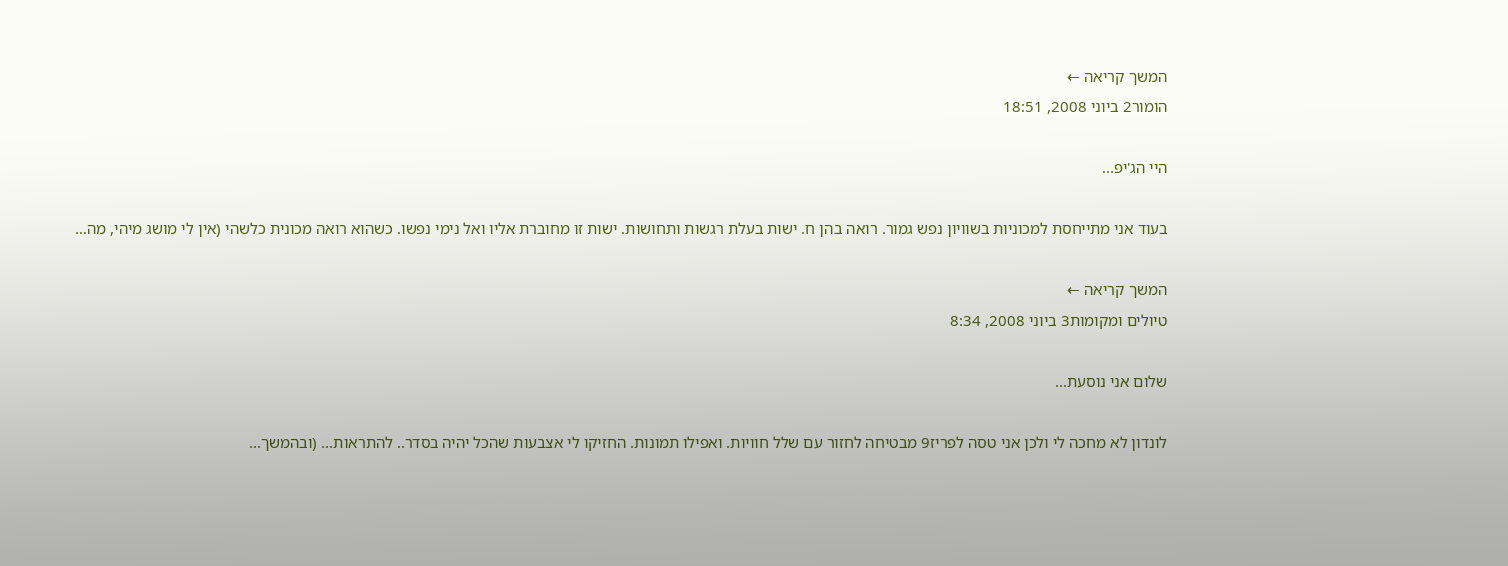המשך קריאה ←
הומור2 ביוני 2008, 18:51

היי הג'יפ...

בעוד אני מתייחסת למכוניות בשוויון נפש גמור. רואה בהן ח. ישות בעלת רגשות ותחושות. ישות זו מחוברת אליו ואל נימי נפשו. כשהוא רואה מכונית כלשהי (אין לי מושג מיהי, מה…

המשך קריאה ←
טיולים ומקומות3 ביוני 2008, 8:34

שלום אני נוסעת...

לונדון לא מחכה לי ולכן אני טסה לפריז9 מבטיחה לחזור עם שלל חוויות. ואפילו תמונות. החזיקו לי אצבעות שהכל יהיה בסדר.. להתראות... (ובהמשך...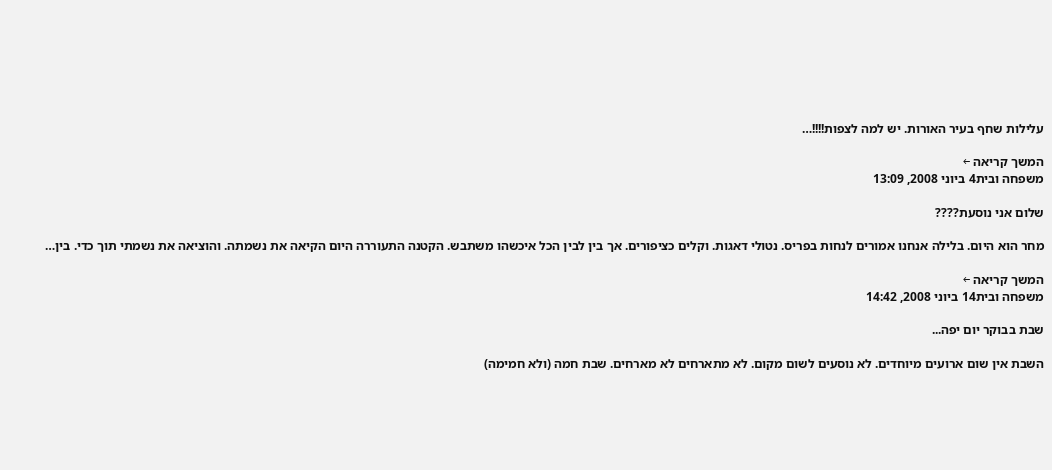עלילות שחף בעיר האורות. יש למה לצפות!!!!…

המשך קריאה ←
משפחה ובית4 ביוני 2008, 13:09

שלום אני נוסעת????

מחר הוא היום. בלילה אנחנו אמורים לנחות בפריס. נטולי דאגות. וקלים כציפורים. אך בין לבין הכל איכשהו משתבש. הקטנה התעוררה היום הקיאה את נשמתה. והוציאה את נשמתי תוך כדי. בין…

המשך קריאה ←
משפחה ובית14 ביוני 2008, 14:42

שבת בבוקר יום יפה...

השבת אין שום ארועים מיוחדים. לא נוסעים לשום מקום. לא מתארחים לא מארחים. שבת חמה (ולא חמימה)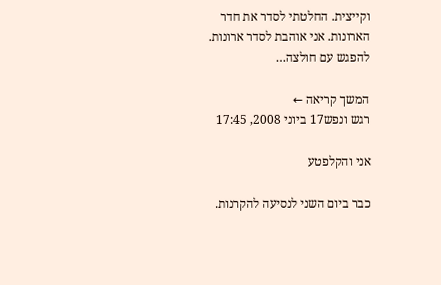וקייצית. החלטתי לסדר את חדר הארונות. אני אוהבת לסדר ארונות. להפגש עם חולצה…

המשך קריאה ←
רגש ונפש17 ביוני 2008, 17:45

אני והקלפטע

כבר ביום השני לנסיעה להקרנות.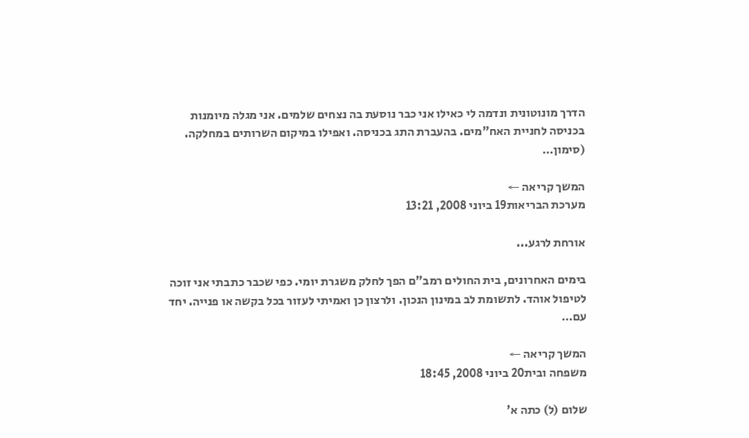הדרך מונוטונית ונדמה לי כאילו אני כבר נוסעת בה נצחים שלמים. אני מגלה מיומנות בכניסה לחניית האח"מים. בהעברת התג בכניסה. ואפילו במיקום השרותים במחלקה. (סימון…

המשך קריאה ←
מערכת הבריאות19 ביוני 2008, 13:21

אורחת לרגע...

בימים האחרונים, בית החולים רמב"ם הפך לחלק משגרת יומי. כפי שכבר כתבתי אני זוכה לטיפול אוהד. לתשומת לב במינון הנכון. ולרצון כן ואמיתי לעזור בכל בקשה או פנייה. יחד עם…

המשך קריאה ←
משפחה ובית20 ביוני 2008, 18:45

שלום (ל) כתה א'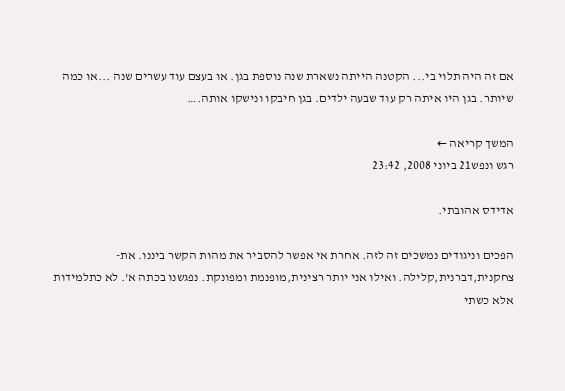אם זה היה תלוי בי... הקטנה הייתה נשארת שנה נוספת בגן. או בעצם עוד עשרים שנה ...או כמה שיותר. בגן היו איתה רק עוד שבעה ילדים. בגן חיבקו ונישקו אותה.…

המשך קריאה ←
רגש ונפש21 ביוני 2008, 23:42

אדידס אהובתי.

הפכים וניגודים נמשכים זה לזה. אחרת אי אפשר להסביר את מהות הקשר ביננו. את- צחקנית,דברנית,קלילה. ואילו אני יותר רצינית,מופנמת ומפונקת. נפגשנו בכתה א'. לא כתלמידות אלא כשתי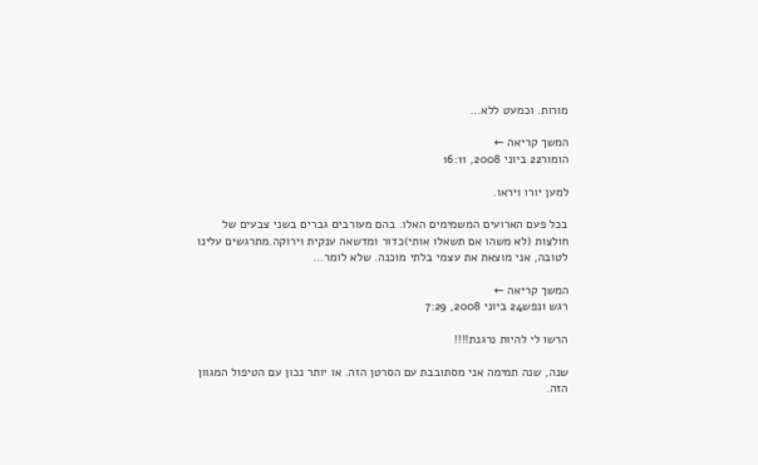מורות. וכמעט ללא…

המשך קריאה ←
הומור22 ביוני 2008, 16:11

למען יורו ויראו.

בכל פעם הארועים המשמימים האלו. בהם מעורבים גברים בשני צבעים של חולצות (לא משהו אם תשאלו אותי)כדור ומדשאה ענקית וירוקה.מתרגשים עלינו לטובה, אני מוצאת את עצמי בלתי מוכנה. שלא לומר…

המשך קריאה ←
רגש ונפש24 ביוני 2008, 7:29

הרשו לי להיות נרגנת!!!!

שנה, שנה תמימה אני מסתובבת עם הסרטן הזה. או יותר נכון עם הטיפול המגוון הזה.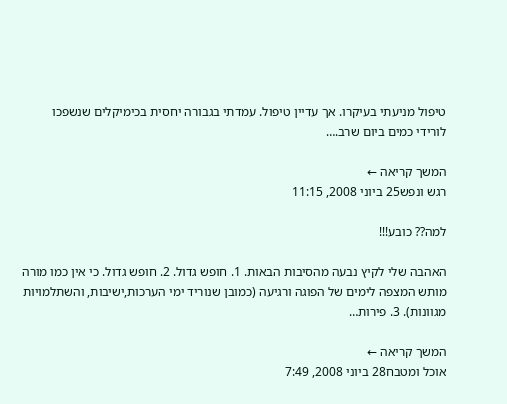טיפול מניעתי בעיקרו. אך עדיין טיפול. עמדתי בגבורה יחסית בכימיקלים שנשפכו לורידי כמים ביום שרב.…

המשך קריאה ←
רגש ונפש25 ביוני 2008, 11:15

למה?? כובע!!!

האהבה שלי לקיץ נבעה מהסיבות הבאות. 1. חופש גדול. 2. חופש גדול. כי אין כמו מורה מותש המצפה לימים של הפוגה ורגיעה (כמובן שנוריד ימי הערכות,ישיבות, והשתלמויות מגוונות). 3. פירות…

המשך קריאה ←
אוכל ומטבח28 ביוני 2008, 7:49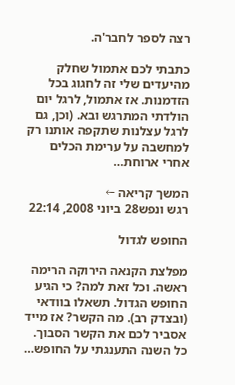רצה לספר לחבר'ה.

כתבתי לכם אתמול שחלק מהיעדים שלי זה לחגוג בכל הזדמנות. אז אתמול, לרגל יום הולדתי המתרגש ובא. (וכן, גם לרגל עצלנות שתקפה אותנו רק למחשבה על ערימת הכלים אחרי ארוחת…

המשך קריאה ←
רגש ונפש28 ביוני 2008, 22:14

החופש לגדול

מפלצת הקנאה הירוקה הרימה ראשה. וכל זאת למה? כי הגיע החופש הגדול. תשאלו בוודאי (ובצדק רב). מה הקשר? אז מייד אסביר לכם את הקשר הסבוך. כל השנה התענגתי על החופש…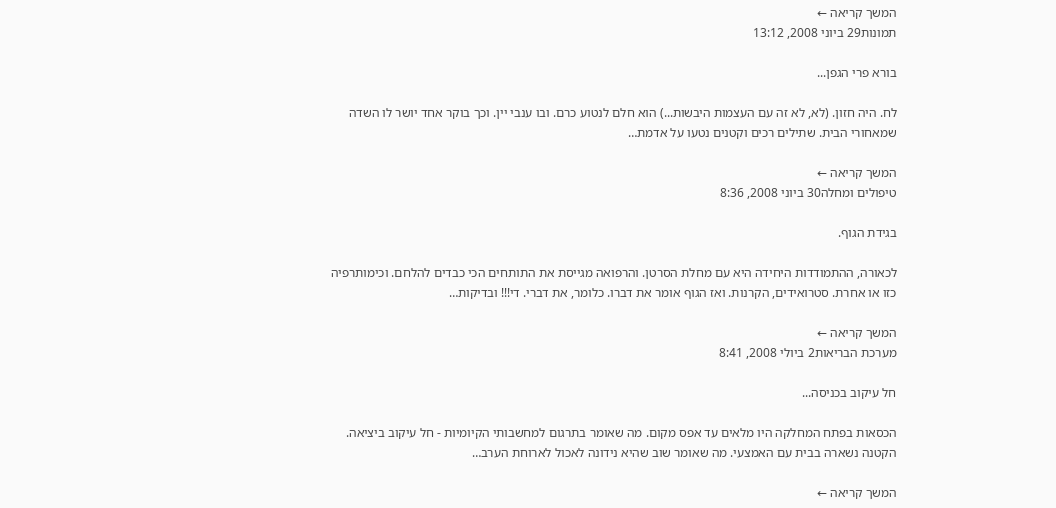המשך קריאה ←
תמונות29 ביוני 2008, 13:12

בורא פרי הגפן...

לח. היה חזון. (לא, לא זה עם העצמות היבשות...) הוא חלם לנטוע כרם. ובו ענבי יין. וכך בוקר אחד יושר לו השדה שמאחורי הבית. שתילים רכים וקטנים נטעו על אדמת…

המשך קריאה ←
טיפולים ומחלה30 ביוני 2008, 8:36

בגידת הגוף.

לכאורה, ההתמודדות היחידה היא עם מחלת הסרטן. והרפואה מגייסת את התותחים הכי כבדים להלחם. וכימותרפיה כזו או אחרת. סטרואידים, הקרנות. ואז הגוף אומר את דברו. כלומר, את דברי. די!!! ובדיקות…

המשך קריאה ←
מערכת הבריאות2 ביולי 2008, 8:41

חל עיקוב בכניסה...

הכסאות בפתח המחלקה היו מלאים עד אפס מקום. מה שאומר בתרגום למחשבותי הקיומיות - חל עיקוב ביציאה. הקטנה נשארה בבית עם האמצעי. מה שאומר שוב שהיא נידונה לאכול לארוחת הערב…

המשך קריאה ←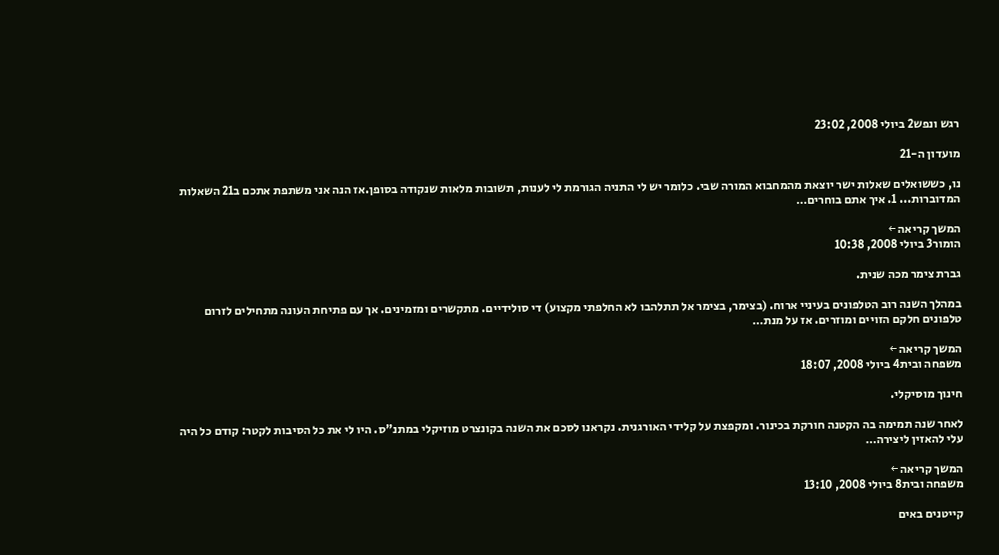רגש ונפש2 ביולי 2008, 23:02

מועדון ה-21

נו, כששואלים שאלות ישר יוצאת מהמחבוא המורה שבי. כלומר יש לי התניה הגורמת לי לענות, תשובות מלאות שנקודה בסופן.אז הנה אני משתפת אתכם ב21 השאלות המדוברות... 1. איך אתם בוחרים…

המשך קריאה ←
הומור3 ביולי 2008, 10:38

גברת צימר מכה שנית.

במהלך השנה רוב הטלפונים בעיניי ארוח. (בצימר, בצימר אל תתלהבו לא החלפתי מקצוע) די סולידיים. מתקשרים ומזמינים. אך עם פתיחת העונה מתחילים לזרום טלפונים חלקם הזויים ומוזרים. אז על מנת…

המשך קריאה ←
משפחה ובית4 ביולי 2008, 18:07

חינוך מוסיקלי.

לאחר שנה תמימה בה הקטנה חורקת בכינור. ומקפצת על קלידי האורגנית. נקראנו לסכם את השנה בקונצרט מוזיקלי במתנ"ס. היו לי את כל הסיבות לקטר: קודם כל היה עלי להאזין ליצירה…

המשך קריאה ←
משפחה ובית8 ביולי 2008, 13:10

קייטנים באים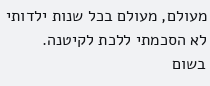מעולם, מעולם בכל שנות ילדותי לא הסכמתי ללכת לקיטנה. בשום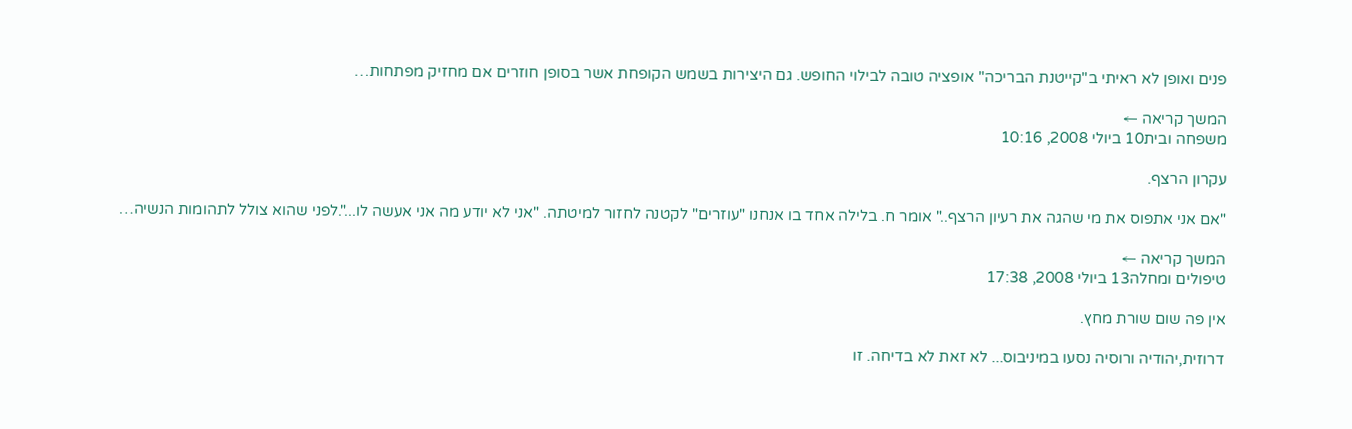פנים ואופן לא ראיתי ב"קייטנת הבריכה" אופציה טובה לבילוי החופש. גם היצירות בשמש הקופחת אשר בסופן חוזרים אם מחזיק מפתחות…

המשך קריאה ←
משפחה ובית10 ביולי 2008, 10:16

עקרון הרצף.

"אם אני אתפוס את מי שהגה את רעיון הרצף.." אומר ח. בלילה אחד בו אנחנו "עוזרים" לקטנה לחזור למיטתה. "אני לא יודע מה אני אעשה לו...".לפני שהוא צולל לתהומות הנשיה…

המשך קריאה ←
טיפולים ומחלה13 ביולי 2008, 17:38

אין פה שום שורת מחץ.

דרוזית,יהודיה ורוסיה נסעו במיניבוס... לא זאת לא בדיחה. זו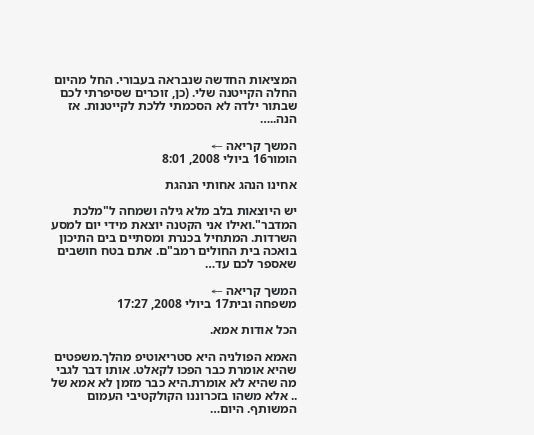המציאות החדשה שנבראה בעבורי. החל מהיום החלה הקייטנה שלי. (כן, זוכרים שסיפרתי לכם שבתור ילדה לא הסכמתי ללכת לקייטנות. אז הנה..…

המשך קריאה ←
הומור16 ביולי 2008, 8:01

אחינו הנהג אחותי הנהגת

יש היוצאות בלב מלא גילה ושמחה ל"מלכת המדבר".ואילו אני הקטנה יוצאת מידי יום למסע השרדות. המתחיל בכנרת ומסתיים בים התיכון בואכה בית החולים רמב"ם. אתם בטח חושבים שאספר לכם עד…

המשך קריאה ←
משפחה ובית17 ביולי 2008, 17:27

הכל אודות אמא.

האמא הפולניה היא סטריאוטיפ מהלך.משפטים שהיא אומרת כבר הפכו לקאלט. אותו דבר לגבי מה שהיא לא אומרת.היא כבר מזמן לא אמא של .. אלא משהו בזכרוננו הקולקטיבי העמום המשותף. היום…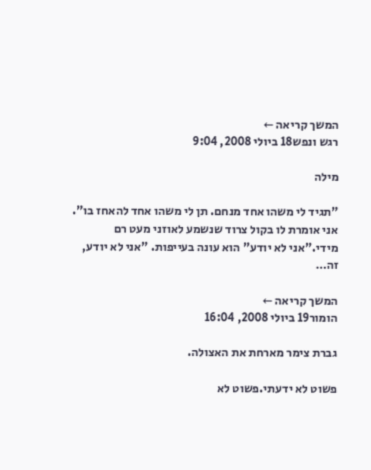המשך קריאה ←
רגש ונפש18 ביולי 2008, 9:04

מילה

"תגיד לי משהו אחד מנחם. תן לי משהו אחד להאחז בו". אני אומרת לו בקול צרוד שנשמע לאוזני מעט רם מידי."אני לא יודע" הוא עונה בעייפות. "אני לא יודע, זה…

המשך קריאה ←
הומור19 ביולי 2008, 16:04

גברת צימר מארחת את האצולה.

פשוט לא ידעתי.פשוט לא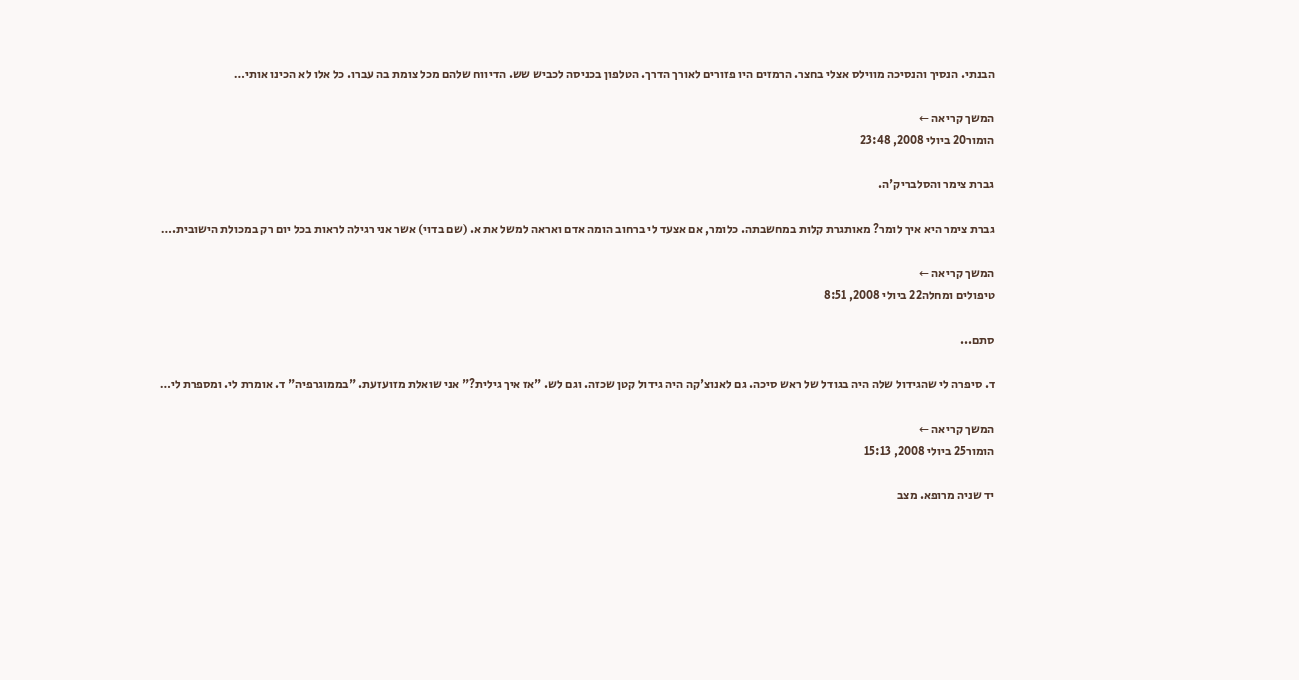הבנתי. הנסיך והנסיכה מווילס אצלי בחצר. הרמזים היו פזורים לאורך הדרך. הטלפון בכניסה לכביש שש. הדיווח שלהם מכל צומת בה עברו. כל אלו לא הכינו אותי…

המשך קריאה ←
הומור20 ביולי 2008, 23:48

גברת צימר והסלבריק'ה.

גברת צימר היא איך לומר? מאותגרת קלות במחשבתה. כלומר, אם אצעד לי ברחוב הומה אדם ואראה למשל את א. (שם בדוי) אשר אני רגילה לראות בכל יום רק במכולת הישובית.…

המשך קריאה ←
טיפולים ומחלה22 ביולי 2008, 8:51

סתם...

ד. סיפרה לי שהגידול שלה היה בגודל של ראש סיכה. גם לאנוצ'קה היה גידול קטן שכזה. וגם לש. "אז איך גילית?" אני שואלת מזועזעת. "בממוגרפיה" ד. אומרת לי. ומספרת לי…

המשך קריאה ←
הומור25 ביולי 2008, 15:13

יד שניה מרופא. מצב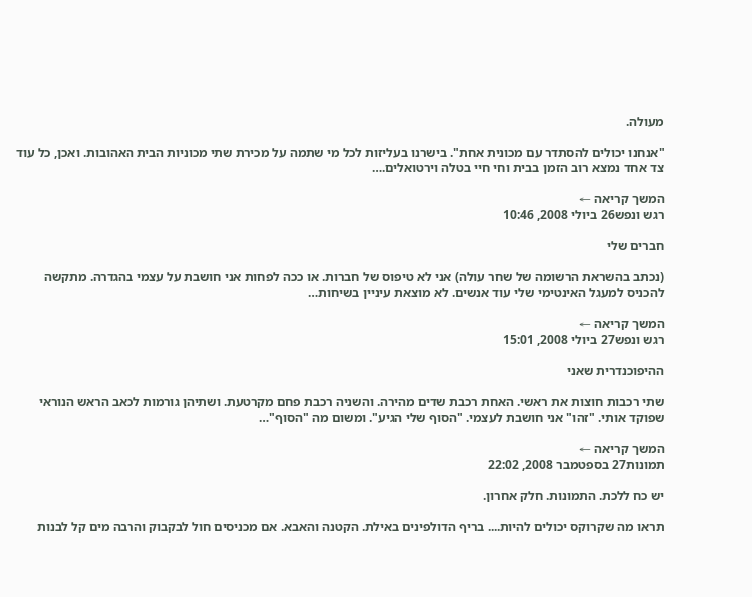מעולה.

"אנחנו יכולים להסתדר עם מכונית אחת". בישרנו בעליזות לכל מי שתמה על מכירת שתי מכוניות הבית האהובות. ואכן, כל עוד צד אחד נמצא רוב הזמן בבית וחי חיי בטלה וירטואלים.…

המשך קריאה ←
רגש ונפש26 ביולי 2008, 10:46

חברים שלי

(נכתב בהשראת הרשומה של שחר עולה) אני לא טיפוס של חברות. או ככה לפחות אני חושבת על עצמי בהגדרה. מתקשה להכניס למעגל האינטימי שלי עוד אנשים. לא מוצאת עיניין בשיחות…

המשך קריאה ←
רגש ונפש27 ביולי 2008, 15:01

ההיפוכנדרית שאני

שתי רכבות חוצות את ראשי. האחת רכבת שדים מהירה. והשניה רכבת פחם מקרטעת. ושתיהן גורמות לכאב הראש הנוראי שפוקד אותי. "זהו" אני חושבת לעצמי. "הסוף שלי הגיע". ומשום מה "הסוף"…

המשך קריאה ←
תמונות27 בספטמבר 2008, 22:02

יש כח ללכת. התמונות. חלק אחרון.

תראו מה שקרוקס יכולים להיות.... בריף הדולפינים באילת. הקטנה והאבא. אם מכניסים חול לבקבוק והרבה מים קל לבנות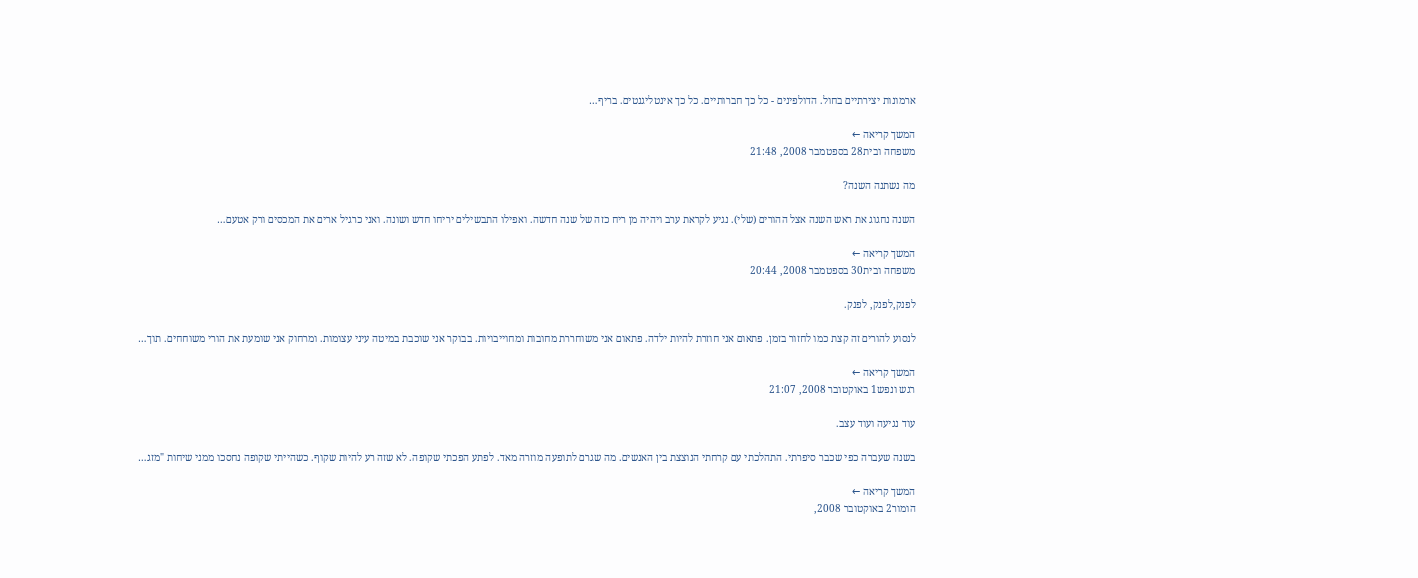ארמונות יצירתיים בחול. הדולפינים - כל כך חברותיים. כל כך אינטליגנטים. בריף…

המשך קריאה ←
משפחה ובית28 בספטמבר 2008, 21:48

מה נשתנה השנה?

השנה נחגוג את ראש השנה אצל ההורים (שלי). נגיע לקראת ערב ויהיה מן ריח כזה של שנה חדשה. ואפילו התבשילים יריחו חדש ושונה. ואני כרגיל ארים את המכסים ורק אטעם…

המשך קריאה ←
משפחה ובית30 בספטמבר 2008, 20:44

לפנק,לפנק, לפנק.

לנסוע להורים זה קצת כמו לחזור בזמן. פתאום אני חוזרת להיות ילדה. פתאום אני משוחררת מחובות ומחוייבויות. בבוקר אני שוכבת במיטה עיני עצומות. ומרחוק אני שומעת את הורי משוחחים. תוך…

המשך קריאה ←
רגש ונפש1 באוקטובר 2008, 21:07

עוד נגיעה ועוד עצב.

בשנה שעברה כפי שכבר סיפרתי. התהלכתי עם קרחתי הנוצצת בין האנשים. מה שגרם לתופעה מוזרה מאד. לפתע הפכתי שקופה. לא שזה רע להיות שקוף. כשהייתי שקופה נחסכו ממני שיחות "מזג…

המשך קריאה ←
הומור2 באוקטובר 2008,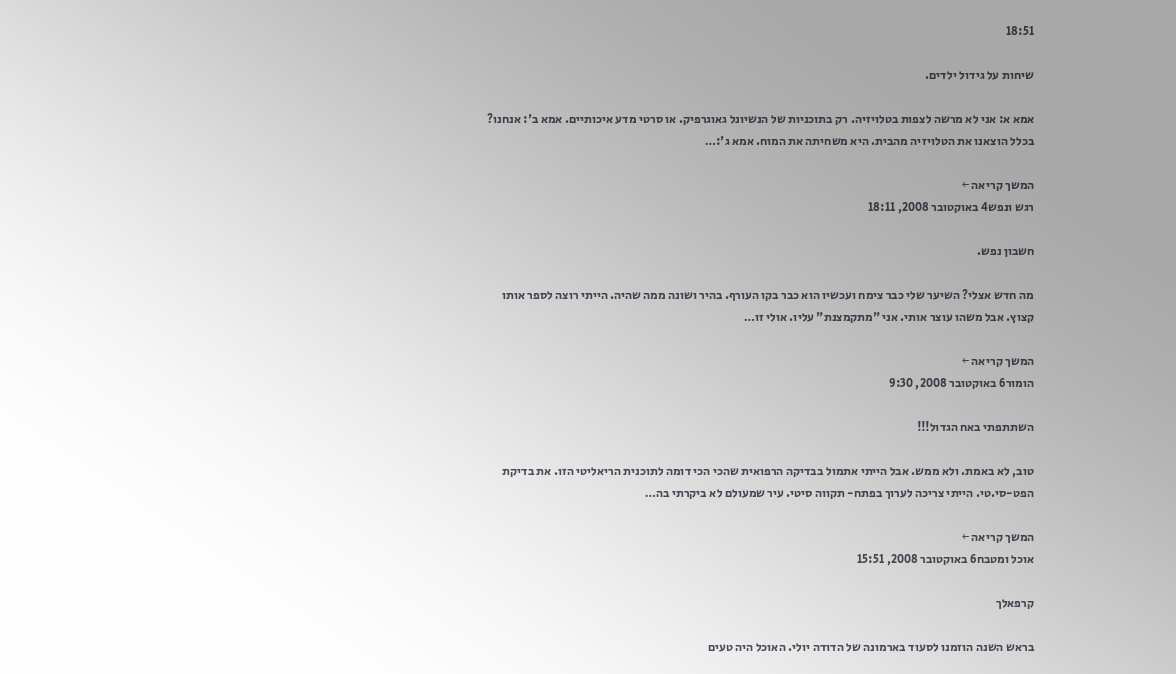18:51

שיחות על גידול ילדים.

אמא א: אני לא מרשה לצפות בטלויזיה. רק בתוכניות של הנשיונל גאוגרפיק. או סרטי מדע איכותיים. אמא ב': אנחנו? בכלל הוצאנו את הטלויזיה מהבית. היא משחיתה את המוח. אמא ג':…

המשך קריאה ←
רגש ונפש4 באוקטובר 2008, 18:11

חשבון נפש.

מה חדש אצלי? השיער שלי כבר צימח ועכשיו הוא כבר בקו העורף. בהיר ושונה ממה שהיה. הייתי רוצה לספר אותו קצוץ. אבל משהו עוצר אותי. אני "מתקמצנת" עליו. אולי זו…

המשך קריאה ←
הומור6 באוקטובר 2008, 9:30

השתתפתי באח הגדול!!!

טוב, לא באמת. ולא ממש. אבל הייתי אתמול בבדיקה הרפואית שהכי הכי דומה לתוכנית הריאליטי הזו. את בדיקת הפט-סי.טי. הייתי צריכה לערוך בפתח- תקווה סיטי. עיר שמעולם לא ביקרתי בה…

המשך קריאה ←
אוכל ומטבח6 באוקטובר 2008, 15:51

קרפאלך

בראש השנה הוזמנו לסעוד בארמונה של הדודה יולי. האוכל היה טעים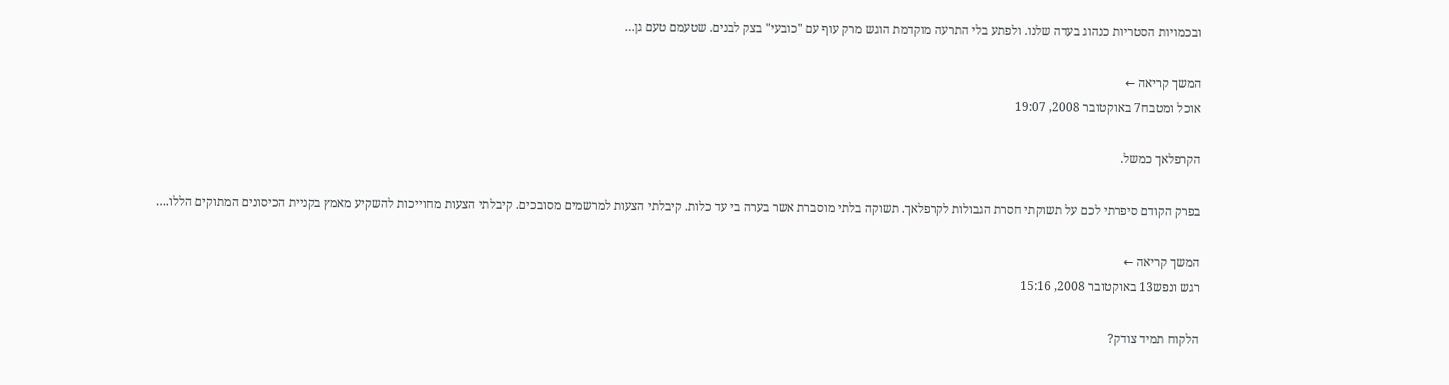ובכמויות הסטריות כנהוג בעדה שלנו. ולפתע בלי התרעה מוקדמת הוגש מרק עוף עם "כובעי" בצק לבנים. שטעמם טעם גן…

המשך קריאה ←
אוכל ומטבח7 באוקטובר 2008, 19:07

הקרפלאך כמשל.

בפרק הקודם סיפרתי לכם על תשוקתי חסרת הגבולות לקרפלאך. תשוקה בלתי מוסברת אשר בערה בי עד כלות. קיבלתי הצעות למרשמים מסובכים. קיבלתי הצעות מחוייכות להשקיע מאמץ בקניית הכיסונים המתוקים הללו.…

המשך קריאה ←
רגש ונפש13 באוקטובר 2008, 15:16

הלקוח תמיד צודק?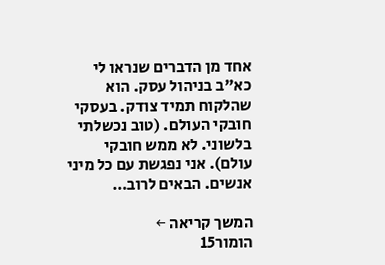אחד מן הדברים שנראו לי כא"ב בניהול עסק. הוא שהלקוח תמיד צודק. בעסקי חובקי העולם. (טוב נכשלתי בלשוני. לא ממש חובקי עולם). אני נפגשת עם כל מיני אנשים. הבאים לרוב…

המשך קריאה ←
הומור15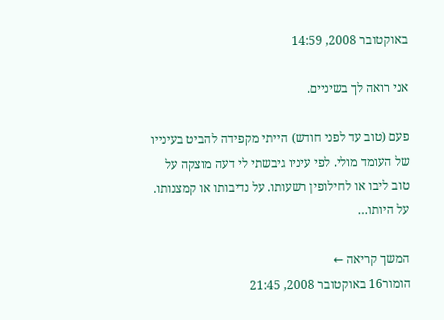באוקטובר 2008, 14:59

אני רואה לך בשיניים.

פעם (טוב עד לפני חודש) הייתי מקפידה להביט בעינייו של העומד מולי. לפי עיניו גיבשתי לי דעה מוצקה על טוב ליבו או לחילופין רשעותו. על נדיבותו או קמצנותו. על היותו…

המשך קריאה ←
הומור16 באוקטובר 2008, 21:45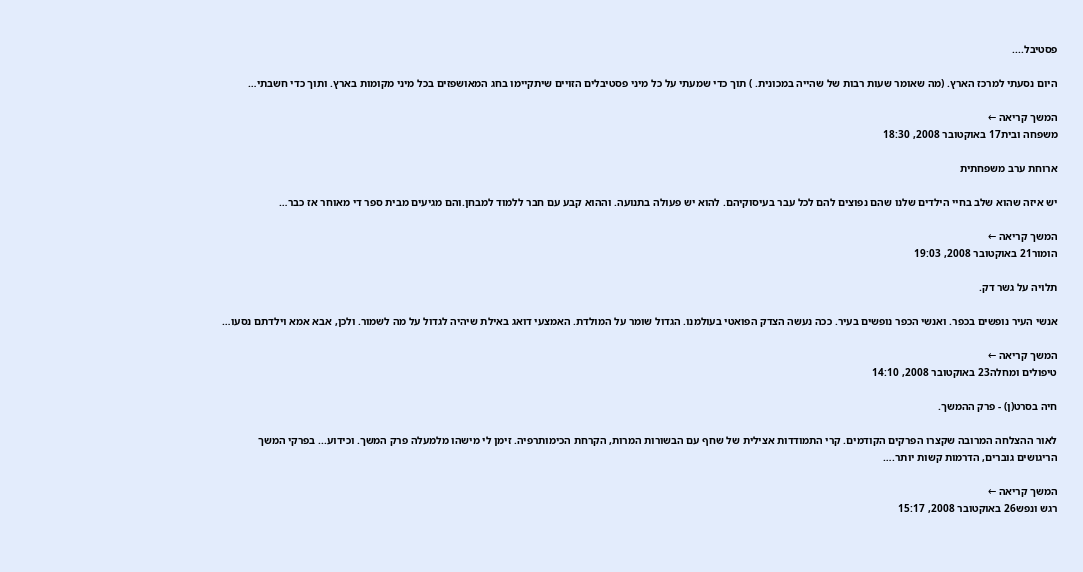פסטיבל....

היום נסעתי למרכז הארץ. (מה שאומר שעות רבות של שהייה במכונית. ) תוך כדי שמעתי על כל מיני פסטיבלים הזויים שיתקיימו בחג המאושפזים בכל מיני מקומות בארץ. ותוך כדי חשבתי…

המשך קריאה ←
משפחה ובית17 באוקטובר 2008, 18:30

ארוחת ערב משפחתית

יש איזה שהוא שלב בחיי הילדים שלנו שהם נפוצים להם לכל עבר בעיסוקיהם. להוא יש פעולה בתנועה. וההוא קבע עם חבר ללמוד למבחן.והם מגיעים מבית ספר די מאוחר אז כבר…

המשך קריאה ←
הומור21 באוקטובר 2008, 19:03

תלויה על גשר דק.

אנשי העיר נופשים בכפר. ואנשי הכפר נופשים בעיר. ככה נעשה הצדק הפואטי בעולמנו. הגדול שומר על המולדת. האמצעי דואג באילת שיהיה לגדול על מה לשמור. ולכן, אבא אמא וילדתם נסעו…

המשך קריאה ←
טיפולים ומחלה23 באוקטובר 2008, 14:10

חיה בסרט(ן) - פרק ההמשך.

לאור ההצלחה המרובה שקצרו הפרקים הקודמים. קרי התמודדות אצילית של שחף עם הבשורות המרות, הקרחת הכימותרפיה. זימן לי מישהו מלמעלה פרק המשך. וכידוע... בפרקי המשך הריגושים גוברים, הדרמות קשות יותר.…

המשך קריאה ←
רגש ונפש26 באוקטובר 2008, 15:17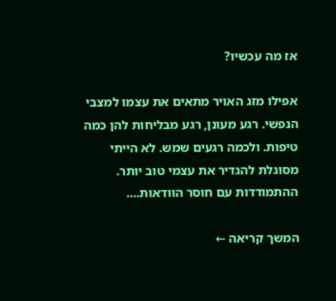אז מה עכשיו?

אפילו מזג האויר מתאים את עצמו למצבי הנפשי. רגע מעונן, רגע מבליחות להן כמה טיפות. ולכמה רגעים שמש. לא הייתי מסוגלת להגדיר את עצמי טוב יותר. ההתמודדות עם חוסר הוודאות.…

המשך קריאה ←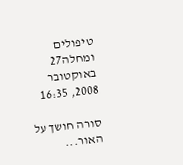טיפולים ומחלה27 באוקטובר 2008, 16:35

סורה חושך על האור...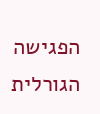הפגישה הגורלית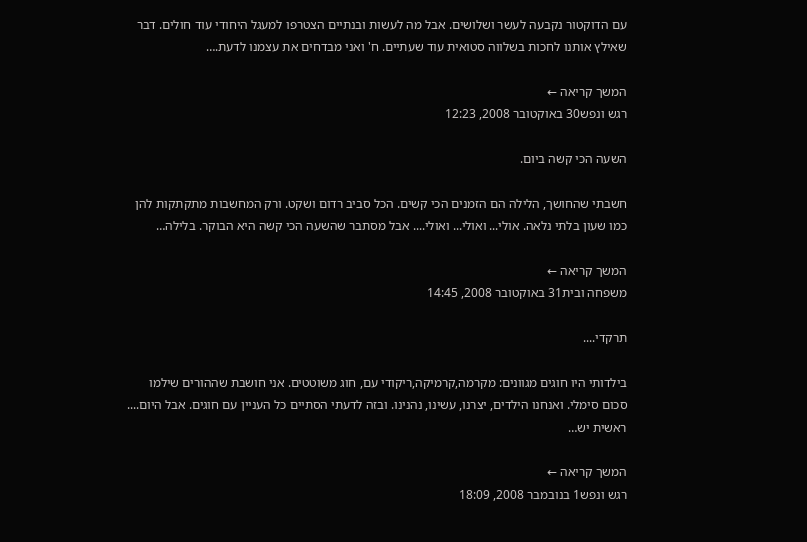עם הדוקטור נקבעה לעשר ושלושים. אבל מה לעשות ובנתיים הצטרפו למעגל היחודי עוד חולים. דבר שאילץ אותנו לחכות בשלווה סטואית עוד שעתיים. ח' ואני מבדחים את עצמנו לדעת.…

המשך קריאה ←
רגש ונפש30 באוקטובר 2008, 12:23

השעה הכי קשה ביום.

חשבתי שהחושך, הלילה הם הזמנים הכי קשים. הכל סביב רדום ושקט. ורק המחשבות מתקתקות להן כמו שעון בלתי נלאה. אולי... ואולי... ואולי.... אבל מסתבר שהשעה הכי קשה היא הבוקר. בלילה…

המשך קריאה ←
משפחה ובית31 באוקטובר 2008, 14:45

תרקדי....

בילדותי היו חוגים מגוונים: מקרמה,קרמיקה,ריקודי עם, חוג משוטטים. אני חושבת שההורים שילמו סכום סימלי. ואנחנו הילדים, יצרנו, עשינו, נהנינו. ובזה לדעתי הסתיים כל העניין עם חוגים. אבל היום.... ראשית יש…

המשך קריאה ←
רגש ונפש1 בנובמבר 2008, 18:09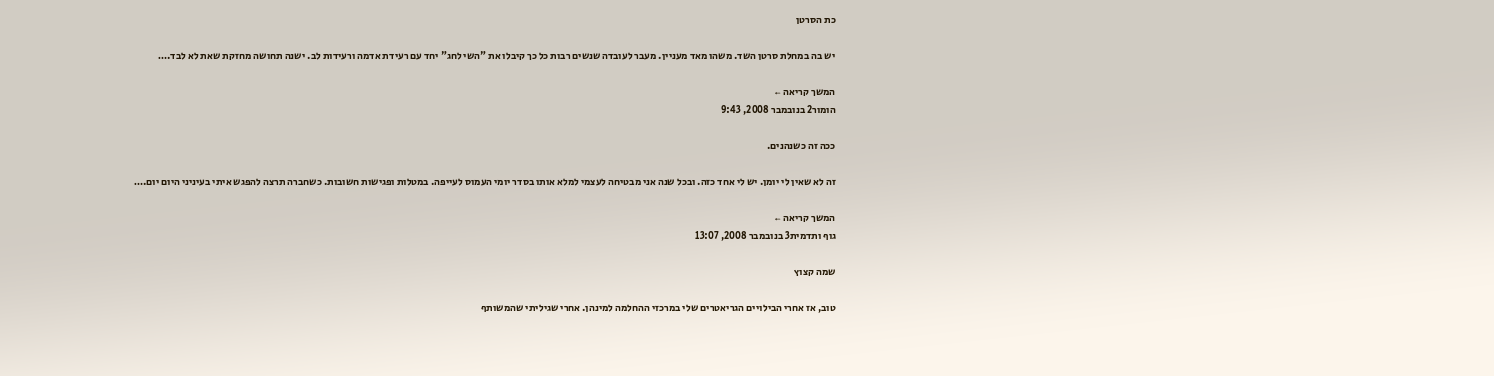כת הסרטן

יש בה במחלת סרטן השד. משהו מאד מעניין. מעבר לעובדה שנשים רבות כל כך קיבלו את "השי לחג" יחד עם רעידת אדמה ורעידות לב. ישנה תחושה מחזקת שאת לא לבד.…

המשך קריאה ←
הומור2 בנובמבר 2008, 9:43

ככה זה כשנהנים.

זה לא שאין לי יומן. יש לי אחד כזה. ובכל שנה אני מבטיחה לעצמי למלא אותו בסדר יומי העמוס לעייפה. במטלות ופגישות חשובות. כשחברה תרצה להפגש איתי בעיניני היום יום.…

המשך קריאה ←
גוף ותדמית3 בנובמבר 2008, 13:07

שמה קצוץ

טוב, אז אחרי הבילויים הגריאטרים שלי במרכזי ההחלמה למינהן. אחרי שגיליתי שהמשותף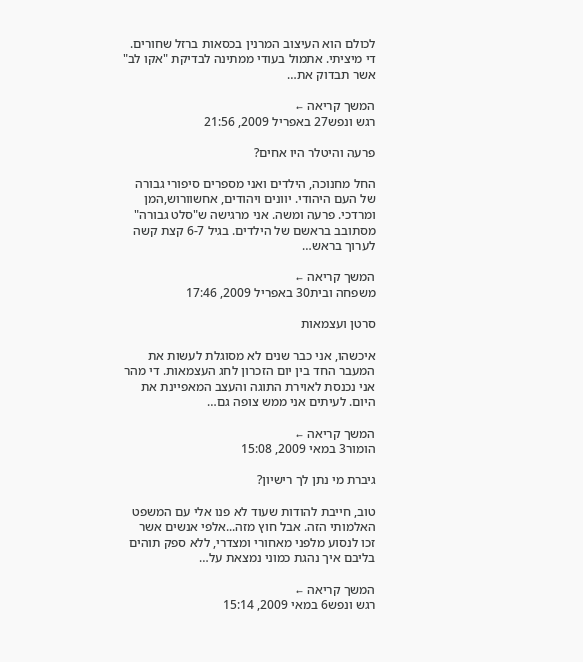לכולם הוא העיצוב המרנין בכסאות ברזל שחורים. די מיציתי. אתמול בעודי ממתינה לבדיקת "אקו לב" אשר תבדוק את…

המשך קריאה ←
רגש ונפש27 באפריל 2009, 21:56

פרעה והיטלר היו אחים?

החל מחנוכה, הילדים ואני מספרים סיפורי גבורה של העם היהודי. יוונים ויהודים, אחשוורוש,המן ומרדכי. פרעה ומשה. אני מרגישה ש"סלט גבורה" מסתובב בראשם של הילדים. בגיל 6-7 קצת קשה לערוך בראש…

המשך קריאה ←
משפחה ובית30 באפריל 2009, 17:46

סרטן ועצמאות

איכשהו, אני כבר שנים לא מסוגלת לעשות את המעבר החד בין יום הזכרון לחג העצמאות. די מהר אני נכנסת לאוירת התוגה והעצב המאפיינת את היום. לעיתים אני ממש צופה גם…

המשך קריאה ←
הומור3 במאי 2009, 15:08

גיברת מי נתן לך רישיון?

טוב, חייבת להודות שעוד לא פנו אלי עם המשפט האלמותי הזה. אבל חוץ מזה...אלפי אנשים אשר זכו לנסוע מלפני מאחורי ומצדרי, ללא ספק תוהים בליבם איך נהגת כמוני נמצאת על…

המשך קריאה ←
רגש ונפש6 במאי 2009, 15:14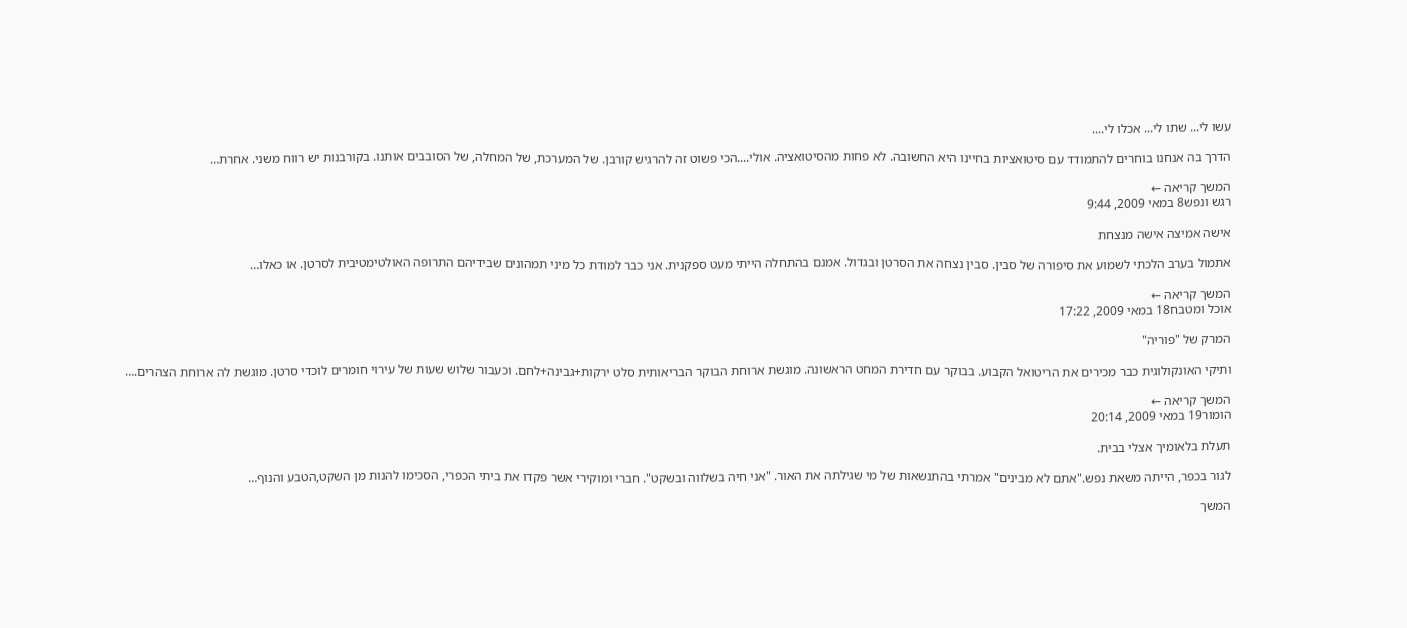עשו לי... שתו לי... אכלו לי....

הדרך בה אנחנו בוחרים להתמודד עם סיטואציות בחיינו היא החשובה. לא פחות מהסיטואציה. אולי....הכי פשוט זה להרגיש קורבן. של המערכת, של המחלה, של הסובבים אותנו. בקורבנות יש רווח משני. אחרת…

המשך קריאה ←
רגש ונפש8 במאי 2009, 9:44

אישה אמיצה אישה מנצחת

אתמול בערב הלכתי לשמוע את סיפורה של סבין. סבין נצחה את הסרטן ובגדול. אמנם בהתחלה הייתי מעט ספקנית. אני כבר למודת כל מיני תמהונים שבידיהם התרופה האולטימטיבית לסרטן. או כאלו…

המשך קריאה ←
אוכל ומטבח18 במאי 2009, 17:22

המרק של "פוריה"

ותיקי האונקולוגית כבר מכירים את הריטואל הקבוע. בבוקר עם חדירת המחט הראשונה. מוגשת ארוחת הבוקר הבריאותית סלט ירקות+גבינה+לחם. וכעבור שלוש שעות של עירוי חומרים לוכדי סרטן. מוגשת לה ארוחת הצהרים.…

המשך קריאה ←
הומור19 במאי 2009, 20:14

תעלת בלאומיך אצלי בבית.

לגור בכפר, הייתה משאת נפש."אתם לא מבינים" אמרתי בהתנשאות של מי שגילתה את האור. "אני חיה בשלווה ובשקט". חברי ומוקירי אשר פקדו את ביתי הכפרי, הסכימו להנות מן השקט,הטבע והנוף…

המשך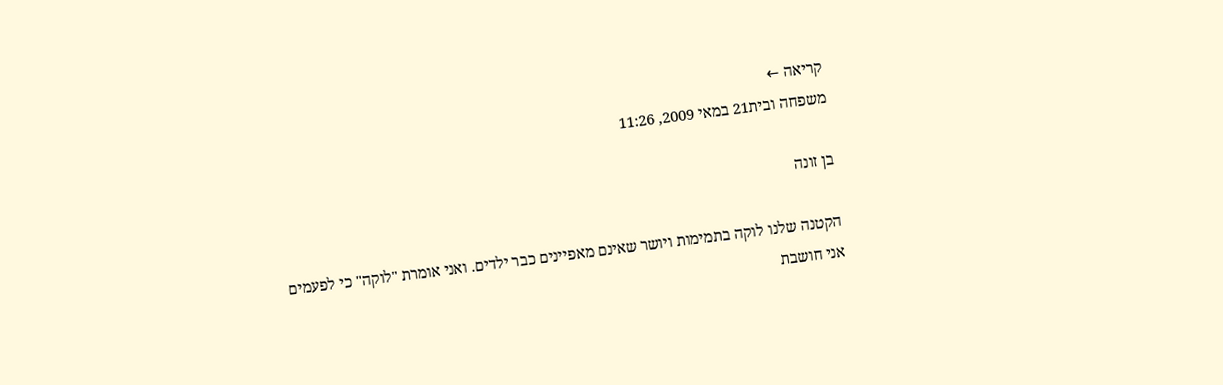קריאה ←
משפחה ובית21 במאי 2009, 11:26

בן זונה

הקטנה שלנו לוקה בתמימות ויושר שאינם מאפיינים כבר ילדים. ואני אומרת "לוקה" כי לפעמים אני חושבת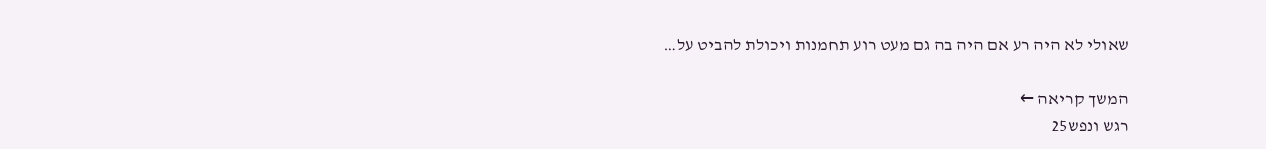שאולי לא היה רע אם היה בה גם מעט רוע תחמנות ויכולת להביט על…

המשך קריאה ←
רגש ונפש25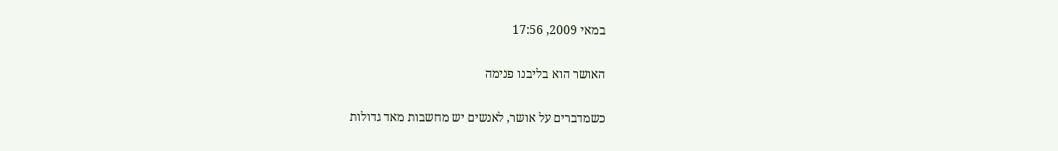במאי 2009, 17:56

האושר הוא בליבנו פנימה

כשמדברים על אושר, לאנשים יש מחשבות מאד גדולות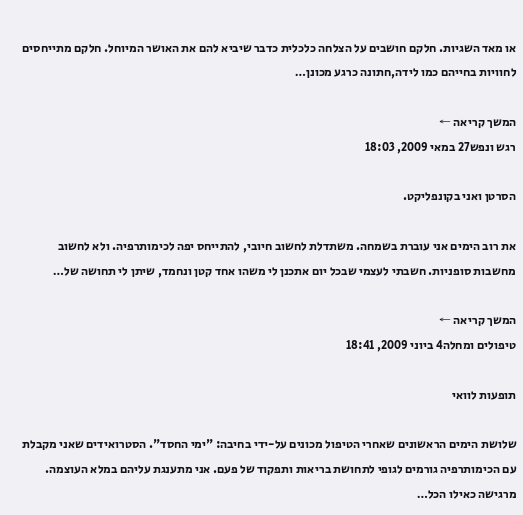או מאד השגיות. חלקם חושבים על הצלחה כלכלית כדבר שיביא להם את האושר המיוחל. חלקם מתייחסים לחוויות בחייהם כמו לידה,חתונה כרגע מכונן…

המשך קריאה ←
רגש ונפש27 במאי 2009, 18:03

הסרטן ואני בקונפליקט.

את רוב הימים אני עוברת בשמחה. משתדלת לחשוב חיובי, להתייחס יפה לכימותרפיה. ולא לחשוב מחשבות סופניות. חשבתי לעצמי שבכל יום אתכנן לי משהו אחד קטן ונחמד, שיתן לי תחושה של…

המשך קריאה ←
טיפולים ומחלה4 ביוני 2009, 18:41

תופעות לוואי

שלושת הימים הראשונים שאחרי הטיפול מכונים על-ידי בחיבה: "ימי החסד". הסטרואידים שאני מקבלת עם הכימותרפיה גורמים לגופי לתחושת בריאות ותפקוד של פעם. אני מתענגת עליהם במלא העוצמה. מרגישה כאילו הכל…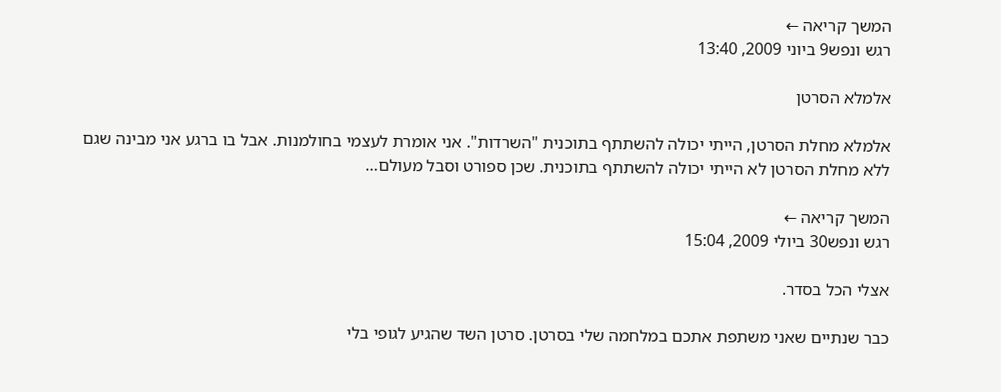המשך קריאה ←
רגש ונפש9 ביוני 2009, 13:40

אלמלא הסרטן

אלמלא מחלת הסרטן, הייתי יכולה להשתתף בתוכנית "השרדות". אני אומרת לעצמי בחולמנות. אבל בו ברגע אני מבינה שגם ללא מחלת הסרטן לא הייתי יכולה להשתתף בתוכנית. שכן ספורט וסבל מעולם…

המשך קריאה ←
רגש ונפש30 ביולי 2009, 15:04

אצלי הכל בסדר.

כבר שנתיים שאני משתפת אתכם במלחמה שלי בסרטן. סרטן השד שהגיע לגופי בלי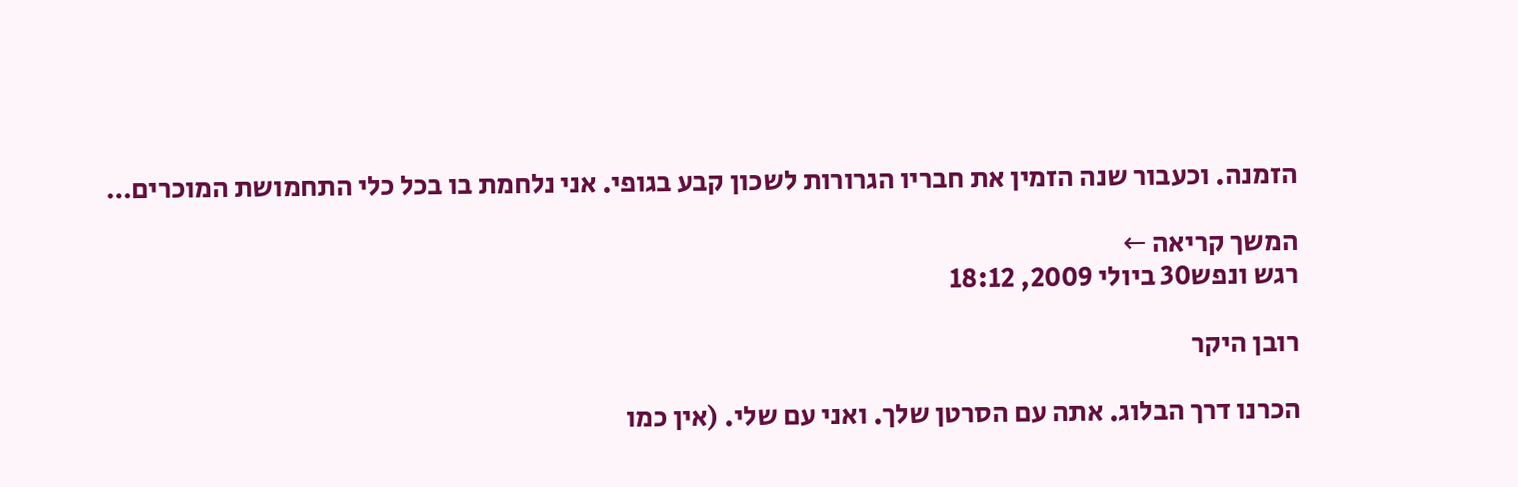הזמנה. וכעבור שנה הזמין את חבריו הגרורות לשכון קבע בגופי. אני נלחמת בו בכל כלי התחמושת המוכרים…

המשך קריאה ←
רגש ונפש30 ביולי 2009, 18:12

רובן היקר

הכרנו דרך הבלוג. אתה עם הסרטן שלך. ואני עם שלי. (אין כמו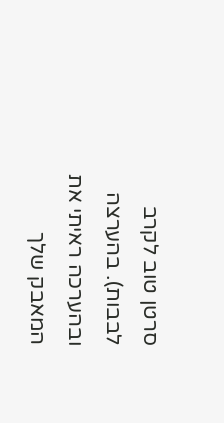סרטן טוב לקרב לבבות). בהערצה ובהערכה ראיתי את המאבק שלך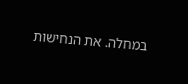במחלה. את הנחישות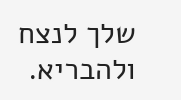שלך לנצח ולהבריא.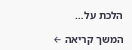הלכת על…

המשך קריאה ←